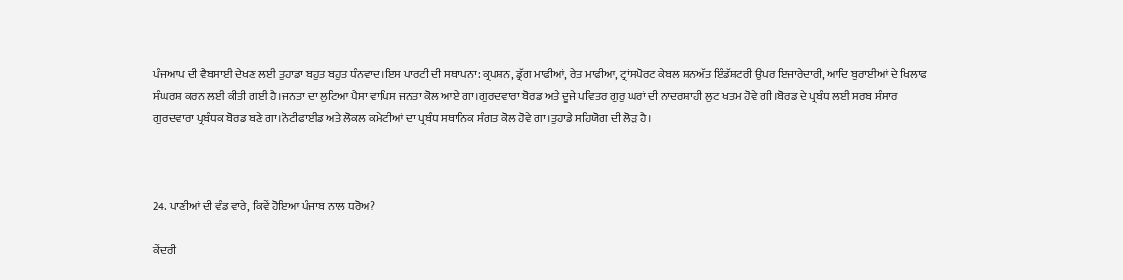ਪੰਜਆਪ ਦੀ ਵੈਬਸਾਈ ਦੇਖਣ ਲਈ ਤੁਹਾਡਾ ਬਹੁਤ ਬਹੁਤ ਧੰਨਵਾਦ।ਇਸ ਪਾਰਟੀ ਦੀ ਸਥਾਪਨਾ: ਕ੍ਰਪਸ਼ਨ, ਡ੍ਰੱਗ ਮਾਫੀਆਂ, ਰੇਤ ਮਾਫੀਆ, ਟ੍ਰਾਂਸਪੋਰਟ ਕੇਬਲ ਸ਼ਨਅੱਤ ਇੰਡੱਸ਼ਟਰੀ ਉਪਰ ਇਜਾਰੇਦਾਰੀ, ਆਦਿ ਬੁਰਾਈਆਂ ਦੇ ਖਿਲਾਫ ਸੰਘਰਸ਼ ਕਰਨ ਲਈ ਕੀਤੀ ਗਈ ਹੈ।ਜਨਤਾ ਦਾ ਲੁਟਿਆ ਪੈਸਾ ਵਾਪਿਸ ਜਨਤਾ ਕੋਲ ਆਏ ਗਾ।ਗੁਰਦਵਾਰਾ ਬੋਰਡ ਅਤੇ ਦੂਜੇ ਪਵਿਤਰ ਗੁਰੁ ਘਰਾਂ ਦੀ ਨਾਦਰਸ਼ਾਹੀ ਲੁਟ ਖਤਮ ਹੋਵੇ ਗੀ।ਬੋਰਡ ਦੇ ਪ੍ਰਬੰਧ ਲਈ ਸਰਬ ਸੰਸਾਰ ਗੁਰਦਵਾਰਾ ਪ੍ਰਬੰਧਕ ਬੋਰਡ ਬਣੇ ਗਾ।ਨੋਟੀਫਾਈਡ ਅਤੇ ਲੋਕਲ ਕਮੇਟੀਆਂ ਦਾ ਪ੍ਰਬੰਧ ਸਥਾਨਿਕ ਸੰਗਤ ਕੋਲ ਹੋਵੇ ਗਾ।ਤੁਹਾਡੇ ਸਹਿਯੋਗ ਦੀ ਲੋੜ ਹੈ।



24. ਪਾਣੀਆਂ ਦੀ ਵੰਡ ਵਾਰੇ, ਕਿਵੇਂ ਹੋਇਆ ਪੰਜਾਬ ਨਾਲ ਧਰੋਅ?

ਕੇਂਦਰੀ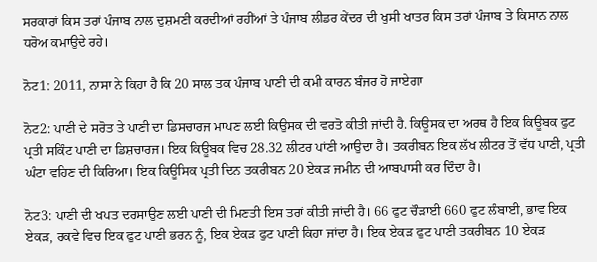ਸਰਕਾਰਾਂ ਕਿਸ ਤਰਾਂ ਪੰਜਾਬ ਨਾਲ ਦੁਸ਼ਮਣੀ ਕਰਦੀਆਂ ਰਹੀਂਆਂ ਤੇ ਪੰਜਾਬ ਲੀਡਰ ਕੇਂਦਰ ਦੀ ਖੁਸੀ ਖਾਤਰ ਕਿਸ ਤਰਾਂ ਪੰਜਾਬ ਤੇ ਕਿਸਾਨ ਨਾਲ ਧਰੋਅ ਕਮਾਉਦੇ ਰਹੇ।

ਨੋਟ1: 2011, ਨਾਸਾ ਨੇ ਕਿਹਾ ਹੈ ਕਿ 20 ਸਾਲ ਤਕ ਪੰਜਾਬ ਪਾਣੀ ਦੀ ਕਮੀ ਕਾਰਨ ਬੰਜਰ ਹੋ ਜਾਏਗਾ

ਨੋਟ2: ਪਾਣੀ ਦੇ ਸਰੋਤ ਤੇ ਪਾਣੀ ਦਾ ਡਿਸਚਾਰਜ ਮਾਪਣ ਲਈ ਕਿਉਸਕ ਦੀ ਵਰਤੋ ਕੀਤੀ ਜਾਂਦੀ ਹੈ. ਕਿਊਸਕ ਦਾ ਅਰਥ ਹੈ ਇਕ ਕਿਊਬਕ ਫੁਟ ਪ੍ਰਤੀ ਸਕਿੰਟ ਪਾਣੀ ਦਾ ਡਿਸ਼ਚਾਰਜ। ਇਕ ਕਿਊਬਕ ਵਿਚ 28.32 ਲੀਟਰ ਪਾਂਣੀ ਆਉਦਾ ਹੈ। ਤਕਰੀਬਨ ਇਕ ਲੱਖ ਲੀਟਰ ਤੋਂ ਵੱਧ ਪਾਣੀ, ਪ੍ਰਤੀ ਘੰਟਾ ਵਹਿਣ ਦੀ ਕਿਰਿਆ। ਇਕ ਕਿਊਸਿਕ ਪ੍ਰਤੀ ਦਿਨ ਤਕਰੀਬਨ 20 ਏਕੜ ਜਮੀਨ ਦੀ ਆਬਪਾਸੀ ਕਰ ਦਿੰਦਾ ਹੈ।

ਨੋਟ3: ਪਾਣੀ ਦੀ ਖਪਤ ਦਰਸਾਉਣ ਲਈ ਪਾਣੀ ਦੀ ਮਿਣਤੀ ਇਸ ਤਰਾਂ ਕੀਤੀ ਜਾਂਦੀ ਹੈ। 66 ਫੁਟ ਚੌੜਾਈ 660 ਫੁਟ ਲੰਬਾਈ, ਭਾਵ ਇਕ ਏਕੜ, ਰਕਵੇ ਵਿਚ ਇਕ ਫੁਟ ਪਾਣੀ ਭਰਨ ਨੂੰ, ਇਕ ਏਕੜ ਫੁਟ ਪਾਣੀ ਕਿਹਾ ਜਾਂਦਾ ਹੈ। ਇਕ ਏਕੜ ਫੁਟ ਪਾਣੀ ਤਕਰੀਬਨ 10 ਏਕੜ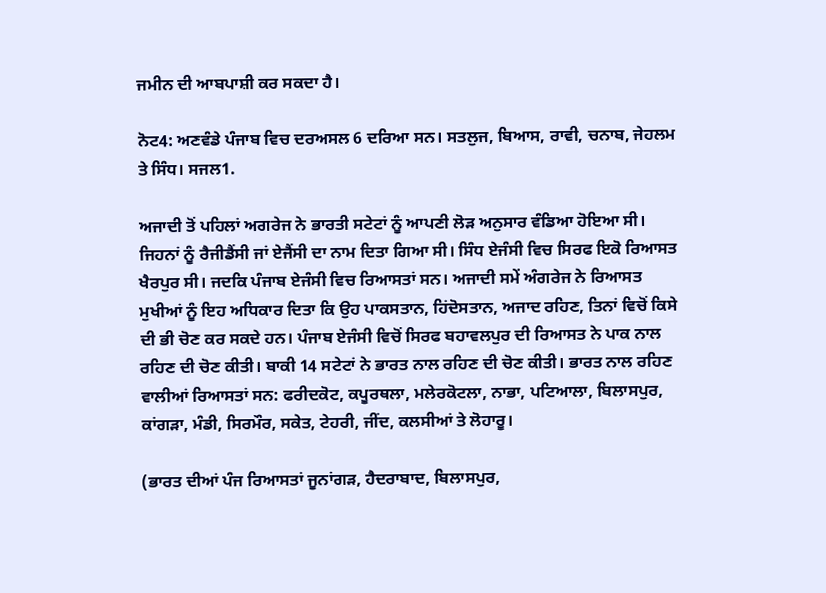ਜਮੀਨ ਦੀ ਆਬਪਾਸ਼ੀ ਕਰ ਸਕਦਾ ਹੈ।

ਨੋਟ4: ਅਣਵੰਡੇ ਪੰਜਾਬ ਵਿਚ ਦਰਅਸਲ 6 ਦਰਿਆ ਸਨ। ਸਤਲੁਜ, ਬਿਆਸ, ਰਾਵੀ, ਚਨਾਬ, ਜੇਹਲਮ ਤੇ ਸਿੰਧ। ਸਜਲ1.

ਅਜਾਦੀ ਤੋਂ ਪਹਿਲਾਂ ਅਗਰੇਜ ਨੇ ਭਾਰਤੀ ਸਟੇਟਾਂ ਨੂੰ ਆਪਣੀ ਲੋੜ ਅਨੁਸਾਰ ਵੰਡਿਆ ਹੋਇਆ ਸੀ। ਜਿਹਨਾਂ ਨੂੰ ਰੈਜੀਡੈਂਸੀ ਜਾਂ ਏਜੈਂਸੀ ਦਾ ਨਾਮ ਦਿਤਾ ਗਿਆ ਸੀ। ਸਿੰਧ ਏਜੰਸੀ ਵਿਚ ਸਿਰਫ ਇਕੋ ਰਿਆਸਤ ਖੈਰਪੁਰ ਸੀ। ਜਦਕਿ ਪੰਜਾਬ ਏਜੰਸੀ ਵਿਚ ਰਿਆਸਤਾਂ ਸਨ। ਅਜਾਦੀ ਸਮੇਂ ਅੰਗਰੇਜ ਨੇ ਰਿਆਸਤ ਮੁਖੀਆਂ ਨੂੰ ਇਹ ਅਧਿਕਾਰ ਦਿਤਾ ਕਿ ਉਹ ਪਾਕਸਤਾਨ, ਹਿਂਦੋਸਤਾਨ, ਅਜਾਦ ਰਹਿਣ, ਤਿਨਾਂ ਵਿਚੋਂ ਕਿਸੇ ਦੀ ਭੀ ਚੋਣ ਕਰ ਸਕਦੇ ਹਨ। ਪੰਜਾਬ ਏਜੰਸੀ ਵਿਚੋਂ ਸਿਰਫ ਬਹਾਵਲਪੁਰ ਦੀ ਰਿਆਸਤ ਨੇ ਪਾਕ ਨਾਲ ਰਹਿਣ ਦੀ ਚੋਣ ਕੀਤੀ। ਬਾਕੀ 14 ਸਟੇਟਾਂ ਨੇ ਭਾਰਤ ਨਾਲ ਰਹਿਣ ਦੀ ਚੋਣ ਕੀਤੀ। ਭਾਰਤ ਨਾਲ ਰਹਿਣ ਵਾਲੀਆਂ ਰਿਆਸਤਾਂ ਸਨ: ਫਰੀਦਕੋਟ, ਕਪੂਰਥਲਾ, ਮਲੇਰਕੋਟਲਾ, ਨਾਭਾ, ਪਟਿਆਲਾ, ਬਿਲਾਸਪੁਰ, ਕਾਂਗੜਾ, ਮੰਡੀ, ਸਿਰਮੌਰ, ਸਕੇਤ, ਟੇਹਰੀ, ਜੀਂਦ, ਕਲਸੀਆਂ ਤੇ ਲੋਹਾਰੂ।

(ਭਾਰਤ ਦੀਆਂ ਪੰਜ ਰਿਆਸਤਾਂ ਜੂਨਾਂਗੜ, ਹੈਦਰਾਬਾਦ, ਬਿਲਾਸਪੁਰ,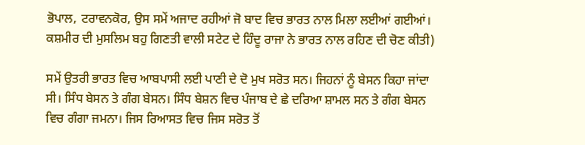ਭੋਪਾਲ, ਟਰਾਵਨਕੋਰ, ਉਸ ਸਮੇਂ ਅਜਾਦ ਰਹੀਆਂ ਜੋ ਬਾਦ ਵਿਚ ਭਾਰਤ ਨਾਲ ਮਿਲਾ ਲਈਆਂ ਗਈਆਂ। ਕਸ਼ਮੀਰ ਦੀ ਮੁਸਲਿਮ ਬਹੁ ਗਿਣਤੀ ਵਾਲੀ ਸਟੇਟ ਦੇ ਹਿੰਦੂ ਰਾਜਾ ਨੇ ਭਾਰਤ ਨਾਲ ਰਹਿਣ ਦੀ ਚੋਣ ਕੀਤੀ)

ਸਮੇਂ ਉਤਰੀ ਭਾਰਤ ਵਿਚ ਆਬਪਾਸੀ ਲਈ ਪਾਣੀ ਦੇ ਦੋ ਮੁਖ ਸਰੋਤ ਸਨ। ਜਿਹਨਾਂ ਨੂੰ ਬੇਸਨ ਕਿਹਾ ਜਾਂਦਾ ਸੀ। ਸਿੰਧ ਬੇਸਨ ਤੇ ਗੰਗ ਬੇਸਨ। ਸਿੰਧ ਬੇਸ਼ਨ ਵਿਚ ਪੰਜਾਬ ਦੇ ਛੇ ਦਰਿਆ ਸ਼ਾਮਲ ਸਨ ਤੇ ਗੰਗ ਬੇਸਨ ਵਿਚ ਗੰਗਾ ਜਮਨਾ। ਜਿਸ ਰਿਆਸਤ ਵਿਚ ਜਿਸ ਸਰੋਤ ਤੋਂ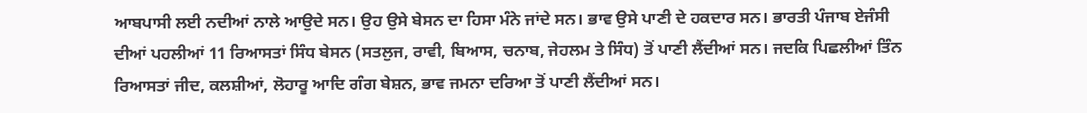ਆਬਪਾਸੀ ਲਈ ਨਦੀਆਂ ਨਾਲੇ ਆਉਦੇ ਸਨ। ਉਹ ਉਸੇ ਬੇਸਨ ਦਾ ਹਿਸਾ ਮੰਨੇ ਜਾਂਦੇ ਸਨ। ਭਾਵ ਉਸੇ ਪਾਣੀ ਦੇ ਹਕਦਾਰ ਸਨ। ਭਾਰਤੀ ਪੰਜਾਬ ਏਜੰਸੀ ਦੀਆਂ ਪਹਲੀਆਂ 11 ਰਿਆਸਤਾਂ ਸਿੰਧ ਬੇਸਨ (ਸਤਲੁਜ, ਰਾਵੀ, ਬਿਆਸ, ਚਨਾਬ, ਜੇਹਲਮ ਤੇ ਸਿੰਧ) ਤੋਂ ਪਾਣੀ ਲੈਂਦੀਆਂ ਸਨ। ਜਦਕਿ ਪਿਛਲੀਆਂ ਤਿੰਨ ਰਿਆਸਤਾਂ ਜੀਦ, ਕਲਸ਼ੀਆਂ, ਲੋਹਾਰੂ ਆਦਿ ਗੰਗ ਬੇਸ਼ਨ, ਭਾਵ ਜਮਨਾ ਦਰਿਆ ਤੋਂ ਪਾਣੀ ਲੈਂਦੀਆਂ ਸਨ।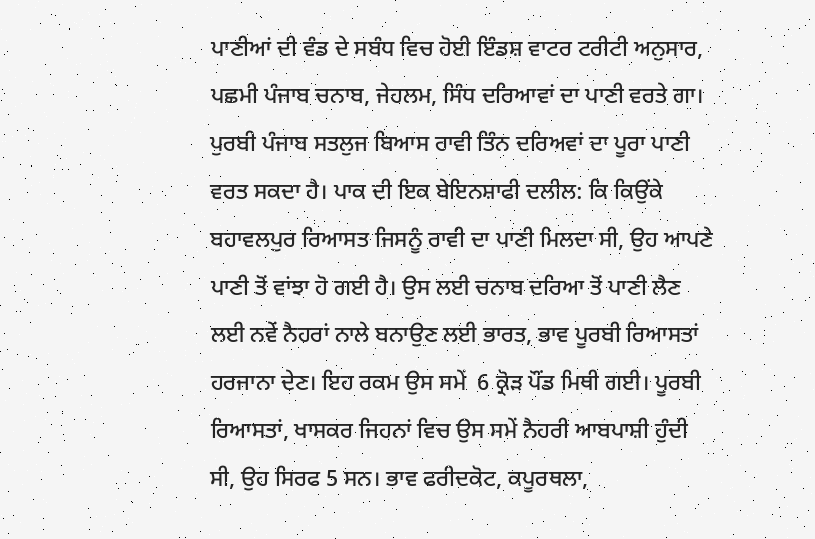ਪਾਣੀਆਂ ਦੀ ਵੰਡ ਦੇ ਸਬੰਧ ਵਿਚ ਹੋਈ ਇੰਡਸ਼ ਵਾਟਰ ਟਰੀਟੀ ਅਨੁਸਾਰ, ਪਛਮੀ ਪੰਜਾਬ ਚਨਾਬ, ਜੇਹਲਮ, ਸਿੰਧ ਦਰਿਆਵਾਂ ਦਾ ਪਾਣੀ ਵਰਤੇ ਗਾ। ਪੁਰਬੀ ਪੰਜਾਬ ਸਤਲੁਜ ਬਿਆਸ ਰਾਵੀ ਤਿੰਨ ਦਰਿਅਵਾਂ ਦਾ ਪੂਰਾ ਪਾਣੀ ਵਰਤ ਸਕਦਾ ਹੈ। ਪਾਕ ਦੀ ਇਕ ਬੇਇਨਸ਼ਾਫੀ ਦਲੀਲ: ਕਿ ਕਿਉਂਕੇ ਬਹਾਵਲਪੁਰ ਰਿਆਸਤ ਜਿਸਨੂੰ ਰਾਵੀ ਦਾ ਪਾਣੀ ਮਿਲਦਾ ਸੀ, ਉਹ ਆਪਣੇ ਪਾਣੀ ਤੋਂ ਵਾਂਝਾ ਹੋ ਗਈ ਹੈ। ਉਸ ਲਈ ਚਨਾਬ ਦਰਿਆ ਤੋਂ ਪਾਣੀ ਲੈਣ ਲਈ ਨਵੇਂ ਨੈਹਰਾਂ ਨਾਲੇ ਬਨਾਉਣ ਲਈ ਭਾਰਤ, ਭਾਵ ਪੂਰਬੀ ਰਿਆਸਤਾਂ ਹਰਜਾਨਾ ਦੇਣ। ਇਹ ਰਕਮ ਉਸ ਸਮੇਂ  6 ਕ੍ਰੋੜ ਪੌਂਡ ਮਿਥੀ ਗਈ। ਪੂਰਬੀ ਰਿਆਸਤਾਂ, ਖਾਸਕਰ ਜਿਹਨਾਂ ਵਿਚ ਉਸ ਸਮੇਂ ਨੈਹਰੀ ਆਬਪਾਸ਼ੀ ਹੁੰਦੀ ਸੀ, ਉਹ ਸਿਰਫ 5 ਸਨ। ਭਾਵ ਫਰੀਦਕੋਟ, ਕਪੂਰਥਲਾ,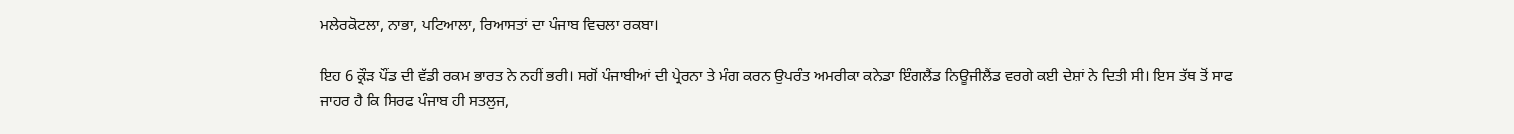ਮਲੇਰਕੋਟਲਾ, ਨਾਭਾ, ਪਟਿਆਲਾ, ਰਿਆਸਤਾਂ ਦਾ ਪੰਜਾਬ ਵਿਚਲਾ ਰਕਬਾ।

ਇਹ 6 ਕ੍ਰੌੜ ਪੌਂਡ ਦੀ ਵੱਡੀ ਰਕਮ ਭਾਰਤ ਨੇ ਨਹੀਂ ਭਰੀ। ਸਗੋਂ ਪੰਜਾਬੀਆਂ ਦੀ ਪ੍ਰੇਰਨਾ ਤੇ ਮੰਗ ਕਰਨ ਉਪਰੰਤ ਅਮਰੀਕਾ ਕਨੇਡਾ ਇੰਗਲੈਂਡ ਨਿਊਜੀਲੈਂਡ ਵਰਗੇ ਕਈ ਦੇਸ਼ਾਂ ਨੇ ਦਿਤੀ ਸੀ। ਇਸ ਤੱਥ ਤੋਂ ਸਾਫ ਜਾਹਰ ਹੈ ਕਿ ਸਿਰਫ ਪੰਜਾਬ ਹੀ ਸਤਲੁਜ,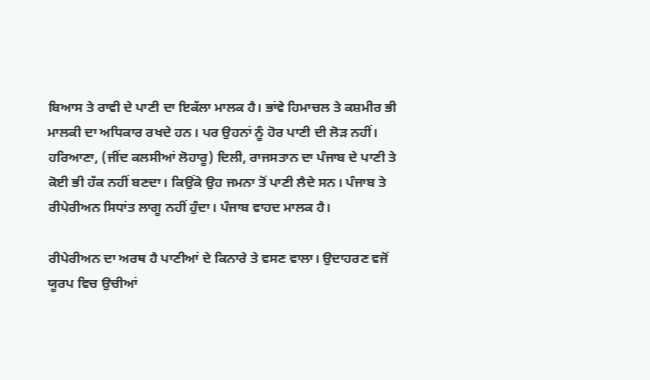ਬਿਆਸ ਤੇ ਰਾਵੀ ਦੇ ਪਾਣੀ ਦਾ ਇਕੱਲਾ ਮਾਲਕ ਹੈ। ਭਾਂਵੇ ਹਿਮਾਚਲ ਤੇ ਕਸ਼ਮੀਰ ਭੀ ਮਾਲਕੀ ਦਾ ਅਧਿਕਾਰ ਰਖਦੇ ਹਨ। ਪਰ ਉਹਨਾਂ ਨੂੰ ਹੋਰ ਪਾਣੀ ਦੀ ਲੋੜ ਨਹੀਂ। ਹਰਿਆਣਾ, (ਜੀਂਦ ਕਲਸੀਆਂ ਲੋਹਾਰੂ) ਦਿਲੀ, ਰਾਜਸਤਾਨ ਦਾ ਪੰਜਾਬ ਦੇ ਪਾਣੀ ਤੇ ਕੋਈ ਭੀ ਹੱਕ ਨਹੀਂ ਬਣਦਾ। ਕਿਉਂਕੇ ਉਹ ਜਮਨਾ ਤੋਂ ਪਾਣੀ ਲੈਦੇ ਸਨ। ਪੰਜਾਬ ਤੇ ਰੀਪੇਰੀਅਨ ਸਿਧਾਂਤ ਲਾਗੂ ਨਹੀਂ ਹੁੰਦਾ। ਪੰਜਾਬ ਵਾਹਦ ਮਾਲਕ ਹੈ।

ਰੀਪੇਰੀਅਨ ਦਾ ਅਰਥ ਹੈ ਪਾਣੀਆਂ ਦੇ ਕਿਨਾਰੇ ਤੇ ਵਸਣ ਵਾਲਾ। ਉਦਾਹਰਣ ਵਜੋਂ ਯੂਰਪ ਵਿਚ ਉਚੀਆਂ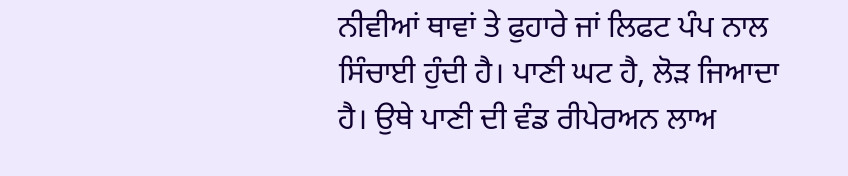ਨੀਵੀਆਂ ਥਾਵਾਂ ਤੇ ਫੁਹਾਰੇ ਜਾਂ ਲਿਫਟ ਪੰਪ ਨਾਲ ਸਿੰਚਾਈ ਹੁੰਦੀ ਹੈ। ਪਾਣੀ ਘਟ ਹੈ, ਲੋੜ ਜਿਆਦਾ ਹੈ। ਉਥੇ ਪਾਣੀ ਦੀ ਵੰਡ ਰੀਪੇਰਅਨ ਲਾਅ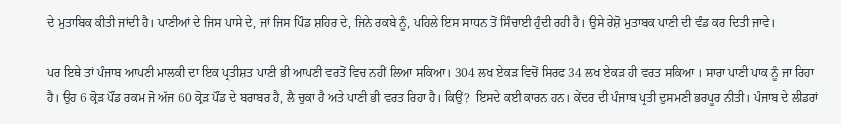ਦੇ ਮੁਤਾਬਿਕ ਕੀਤੀ ਜਾਂਦੀ ਹੈ। ਪਾਣੀਆਂ ਦੇ ਜਿਸ ਪਾਸੇ ਦੇ, ਜਾਂ ਜਿਸ ਪਿੰਡ ਸ਼ਹਿਰ ਦੇ, ਜਿਨੇ ਰਕਬੇ ਨੂੰ, ਪਹਿਲੇ ਇਸ ਸਾਧਨ ਤੋਂ ਸਿੰਚਾਈ ਹੁੰਦੀ ਰਹੀ ਹੈ। ਉਸੇ ਰੇਸ਼ੋ ਮੁਤਾਬਕ ਪਾਣੀ ਦੀ ਵੰਡ ਕਰ ਦਿਤੀ ਜਾਵੇ।

ਪਰ ਇਥੇ ਤਾਂ ਪੰਜਾਬ ਆਪਣੀ ਮਾਲਕੀ ਦਾ ਇਕ ਪ੍ਰਤੀਸ਼ਤ ਪਾਣੀ ਭੀ ਆਪਣੀ ਵਰਤੋਂ ਵਿਚ ਨਹੀਂ ਲਿਆ ਸਕਿਆ। 304 ਲਖ ਏਕੜ ਵਿਚੋਂ ਸਿਰਫ 34 ਲਖ ਏਕੜ ਹੀ ਵਰਤ ਸਕਿਆ । ਸਾਰਾ ਪਾਣੀ ਪਾਕ ਨੂੰ ਜਾ ਰਿਹਾ ਹੈ। ਉਹ 6 ਕ੍ਰੋੜ ਪੌਂਡ ਰਕਮ ਜੋ ਅੱਜ 60 ਕ੍ਰੋੜ ਪੌਂਡ ਦੇ ਬਰਾਬਰ ਹੈ, ਲੈ ਚੁਕਾ ਹੈ ਅਤੇ ਪਾਣੀ ਭੀ ਵਰਤ ਰਿਹਾ ਹੈ। ਕਿਉਂ?  ਇਸਦੇ ਕਈ ਕਾਰਨ ਹਨ। ਕੇਂਦਰ ਦੀ ਪੰਜਾਬ ਪ੍ਰਤੀ ਦੁਸਮਣੀ ਭਰਪੂਰ ਨੀਤੀ। ਪੰਜਾਬ ਦੇ ਲੀਡਰਾਂ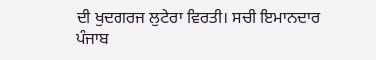ਦੀ ਖੁਦਗਰਜ ਲੁਟੇਰਾ ਵਿਰਤੀ। ਸਚੀ ਇਮਾਨਦਾਰ ਪੰਜਾਬ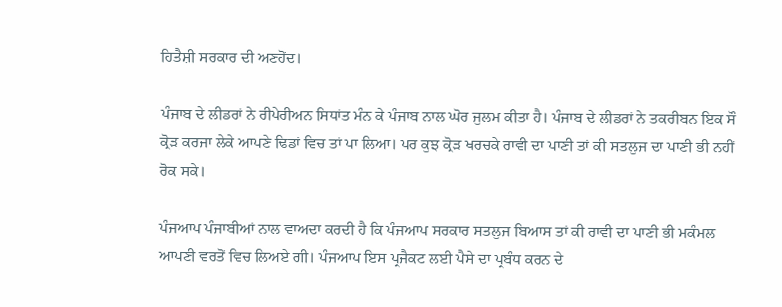ਹਿਤੈਸ਼ੀ ਸਰਕਾਰ ਦੀ ਅਣਹੋਂਦ।

ਪੰਜਾਬ ਦੇ ਲੀਡਰਾਂ ਨੇ ਰੀਪੇਰੀਅਨ ਸਿਧਾਂਤ ਮੰਨ ਕੇ ਪੰਜਾਬ ਨਾਲ ਘੋਰ ਜੁਲਮ ਕੀਤਾ ਹੈ। ਪੰਜਾਬ ਦੇ ਲੀਡਰਾਂ ਨੇ ਤਕਰੀਬਨ ਇਕ ਸੌ ਕ੍ਰੋੜ ਕਰਜਾ ਲੇਕੇ ਆਪਣੇ ਢਿਡਾਂ ਵਿਚ ਤਾਂ ਪਾ ਲਿਆ। ਪਰ ਕੁਝ ਕ੍ਰੋੜ ਖਰਚਕੇ ਰਾਵੀ ਦਾ ਪਾਣੀ ਤਾਂ ਕੀ ਸਤਲੁਜ ਦਾ ਪਾਣੀ ਭੀ ਨਹੀਂ ਰੋਕ ਸਕੇ।

ਪੰਜਆਪ ਪੰਜਾਬੀਆਂ ਨਾਲ ਵਾਅਦਾ ਕਰਦੀ ਹੈ ਕਿ ਪੰਜਆਪ ਸਰਕਾਰ ਸਤਲੁਜ ਬਿਆਸ ਤਾਂ ਕੀ ਰਾਵੀ ਦਾ ਪਾਣੀ ਭੀ ਮਕੰਮਲ ਆਪਣੀ ਵਰਤੋਂ ਵਿਚ ਲਿਅਏ ਗੀ। ਪੰਜਆਪ ਇਸ ਪ੍ਰਜੈਕਟ ਲਈ ਪੈਸੇ ਦਾ ਪ੍ਰਬੰਧ ਕਰਨ ਦੇ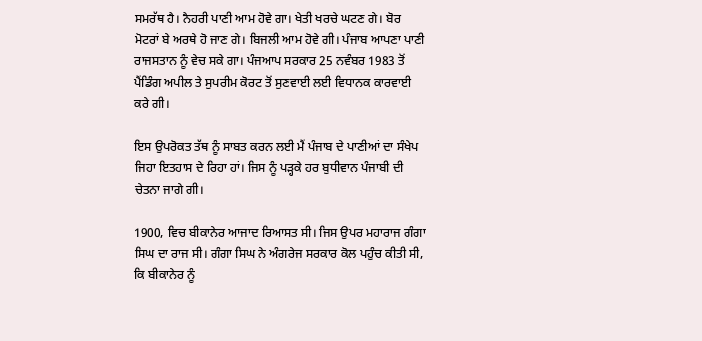ਸਮਰੱਥ ਹੈ। ਨੈਹਰੀ ਪਾਣੀ ਆਮ ਹੋਵੇ ਗਾ। ਖੇਤੀ ਖਰਚੇ ਘਟਣ ਗੇ। ਬੋਰ ਮੋਟਰਾਂ ਬੇ ਅਰਥੇ ਹੋ ਜਾਣ ਗੇ। ਬਿਜਲੀ ਆਮ ਹੋਵੇ ਗੀ। ਪੰਜਾਬ ਆਪਣਾ ਪਾਣੀ ਰਾਜਸਤਾਨ ਨੂੰ ਵੇਚ ਸਕੇ ਗਾ। ਪੰਜਆਪ ਸਰਕਾਰ 25 ਨਵੰਬਰ 1983 ਤੋਂ ਪੈਂਡਿੰਗ ਅਪੀਲ ਤੇ ਸੁਪਰੀਮ ਕੋਰਟ ਤੋਂ ਸੁਣਵਾਈ ਲਈ ਵਿਧਾਨਕ ਕਾਰਵਾਈ ਕਰੇ ਗੀ।

ਇਸ ਉਪਰੋਕਤ ਤੱਥ ਨੂੰ ਸਾਬਤ ਕਰਨ ਲਈ ਮੈਂ ਪੰਜਾਬ ਦੇ ਪਾਣੀਆਂ ਦਾ ਸੰਖੇਪ ਜਿਹਾ ਇਤਹਾਸ ਦੇ ਰਿਹਾ ਹਾਂ। ਜਿਸ ਨੂੰ ਪੜ੍ਹਕੇ ਹਰ ਬੁਧੀਵਾਨ ਪੰਜਾਬੀ ਦੀ ਚੇਤਨਾ ਜਾਗੇ ਗੀ।

1900, ਵਿਚ ਬੀਕਾਨੇਰ ਆਜਾਦ ਰਿਆਸਤ ਸੀ। ਜਿਸ ਉਪਰ ਮਹਾਰਾਜ ਗੰਗਾ ਸਿਘ ਦਾ ਰਾਜ ਸੀ। ਗੰਗਾ ਸਿਘ ਨੇ ਅੰਗਰੇਜ ਸਰਕਾਰ ਕੋਲ ਪਹੁੰਚ ਕੀਤੀ ਸੀ, ਕਿ ਬੀਕਾਨੇਰ ਨੂੰ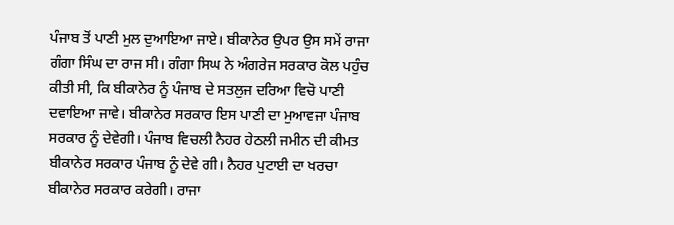ਪੰਜਾਬ ਤੋਂ ਪਾਣੀ ਮੁਲ ਦੁਆਇਆ ਜਾਏ। ਬੀਕਾਨੇਰ ਉਪਰ ਉਸ ਸਮੇਂ ਰਾਜਾ ਗੰਗਾ ਸਿੰਘ ਦਾ ਰਾਜ ਸੀ। ਗੰਗਾ ਸਿਘ ਨੇ ਅੰਗਰੇਜ ਸਰਕਾਰ ਕੋਲ ਪਹੁੰਚ ਕੀਤੀ ਸੀ, ਕਿ ਬੀਕਾਨੇਰ ਨੂੰ ਪੰਜਾਬ ਦੇ ਸਤਲੁਜ ਦਰਿਆ ਵਿਚੋ ਪਾਣੀ ਦਵਾਇਆ ਜਾਵੇ। ਬੀਕਾਨੇਰ ਸਰਕਾਰ ਇਸ ਪਾਣੀ ਦਾ ਮੁਆਵਜਾ ਪੰਜਾਬ ਸਰਕਾਰ ਨੂੰ ਦੇਵੇਗੀ। ਪੰਜਾਬ ਵਿਚਲੀ ਨੈਹਰ ਹੇਠਲੀ ਜਮੀਨ ਦੀ ਕੀਮਤ ਬੀਕਾਨੇਰ ਸਰਕਾਰ ਪੰਜਾਬ ਨੂੰ ਦੇਵੇ ਗੀ। ਨੈਹਰ ਪੁਟਾਈ ਦਾ ਖਰਚਾ ਬੀਕਾਨੇਰ ਸਰਕਾਰ ਕਰੇਗੀ। ਰਾਜਾ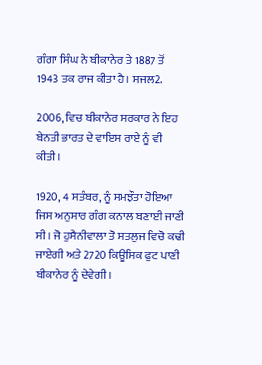ਗੰਗਾ ਸਿੰਘ ਨੇ ਬੀਕਾਨੇਰ ਤੇ 1887 ਤੋਂ 1943 ਤਕ ਰਾਜ ਕੀਤਾ ਹੈ। ਸਜਲ2.

2006, ਵਿਚ ਬੀਕਾਨੇਰ ਸਰਕਾਰ ਨੇ ਇਹ ਬੇਨਤੀ ਭਾਰਤ ਦੇ ਵਾਇਸ ਰਾਏ ਨੂੰ ਵੀ ਕੀਤੀ।

1920, 4 ਸਤੰਬਰ, ਨੂੰ ਸਮਝੌਤਾ ਹੋਇਆ ਜਿਸ ਅਨੁਸਾਰ ਗੰਗ ਕਨਾਲ ਬਣਾਈ ਜਾਣੀ ਸੀ। ਜੋ ਹੁਸੈਨੀਵਾਲਾ ਤੋ ਸਤਲੁਜ ਵਿਚੋ ਕਢੀ ਜਾਏਗੀ ਅਤੇ 2720 ਕਿਊਸਿਕ ਫੁਟ ਪਾਣੀ ਬੀਕਾਨੇਰ ਨੂੰ ਦੇਵੇਗੀ।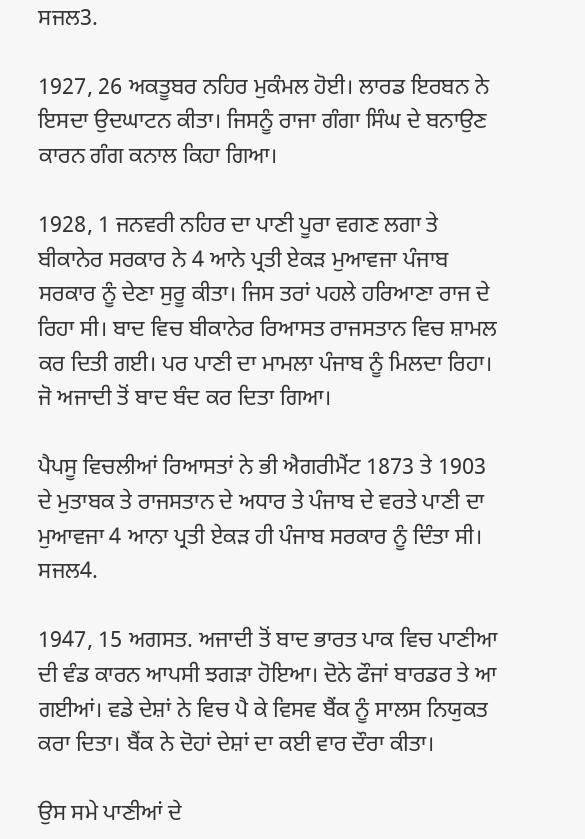ਸਜਲ3.

1927, 26 ਅਕਤੂਬਰ ਨਹਿਰ ਮੁਕੰਮਲ ਹੋਈ। ਲਾਰਡ ਇਰਬਨ ਨੇ ਇਸਦਾ ਉਦਘਾਟਨ ਕੀਤਾ। ਜਿਸਨੂੰ ਰਾਜਾ ਗੰਗਾ ਸਿੰਘ ਦੇ ਬਨਾਉਣ ਕਾਰਨ ਗੰਗ ਕਨਾਲ ਕਿਹਾ ਗਿਆ।

1928, 1 ਜਨਵਰੀ ਨਹਿਰ ਦਾ ਪਾਣੀ ਪੂਰਾ ਵਗਣ ਲਗਾ ਤੇ ਬੀਕਾਨੇਰ ਸਰਕਾਰ ਨੇ 4 ਆਨੇ ਪ੍ਰਤੀ ਏਕੜ ਮੁਆਵਜਾ ਪੰਜਾਬ ਸਰਕਾਰ ਨੂੰ ਦੇਣਾ ਸੁਰੂ ਕੀਤਾ। ਜਿਸ ਤਰਾਂ ਪਹਲੇ ਹਰਿਆਣਾ ਰਾਜ ਦੇ ਰਿਹਾ ਸੀ। ਬਾਦ ਵਿਚ ਬੀਕਾਨੇਰ ਰਿਆਸਤ ਰਾਜਸਤਾਨ ਵਿਚ ਸ਼ਾਮਲ ਕਰ ਦਿਤੀ ਗਈ। ਪਰ ਪਾਣੀ ਦਾ ਮਾਮਲਾ ਪੰਜਾਬ ਨੂੰ ਮਿਲਦਾ ਰਿਹਾ। ਜੋ ਅਜਾਦੀ ਤੋਂ ਬਾਦ ਬੰਦ ਕਰ ਦਿਤਾ ਗਿਆ।

ਪੈਪਸੂ ਵਿਚਲੀਆਂ ਰਿਆਸਤਾਂ ਨੇ ਭੀ ਐਗਰੀਮੈਂਟ 1873 ਤੇ 1903 ਦੇ ਮੁਤਾਬਕ ਤੇ ਰਾਜਸਤਾਨ ਦੇ ਅਧਾਰ ਤੇ ਪੰਜਾਬ ਦੇ ਵਰਤੇ ਪਾਣੀ ਦਾ ਮੁਆਵਜਾ 4 ਆਨਾ ਪ੍ਰਤੀ ਏਕੜ ਹੀ ਪੰਜਾਬ ਸਰਕਾਰ ਨੂੰ ਦਿੰਤਾ ਸੀ।   ਸਜਲ4.

1947, 15 ਅਗਸਤ. ਅਜਾਦੀ ਤੋਂ ਬਾਦ ਭਾਰਤ ਪਾਕ ਵਿਚ ਪਾਣੀਆ ਦੀ ਵੰਡ ਕਾਰਨ ਆਪਸੀ ਝਗੜਾ ਹੋਇਆ। ਦੋਨੇ ਫੌਜਾਂ ਬਾਰਡਰ ਤੇ ਆ ਗਈਆਂ। ਵਡੇ ਦੇਸ਼ਾਂ ਨੇ ਵਿਚ ਪੈ ਕੇ ਵਿਸਵ ਬੈਂਕ ਨੂੰ ਸਾਲਸ ਨਿਯੁਕਤ ਕਰਾ ਦਿਤਾ। ਬੈਂਕ ਨੇ ਦੋਹਾਂ ਦੇਸ਼ਾਂ ਦਾ ਕਈ ਵਾਰ ਦੌਰਾ ਕੀਤਾ।

ਉਸ ਸਮੇ ਪਾਣੀਆਂ ਦੇ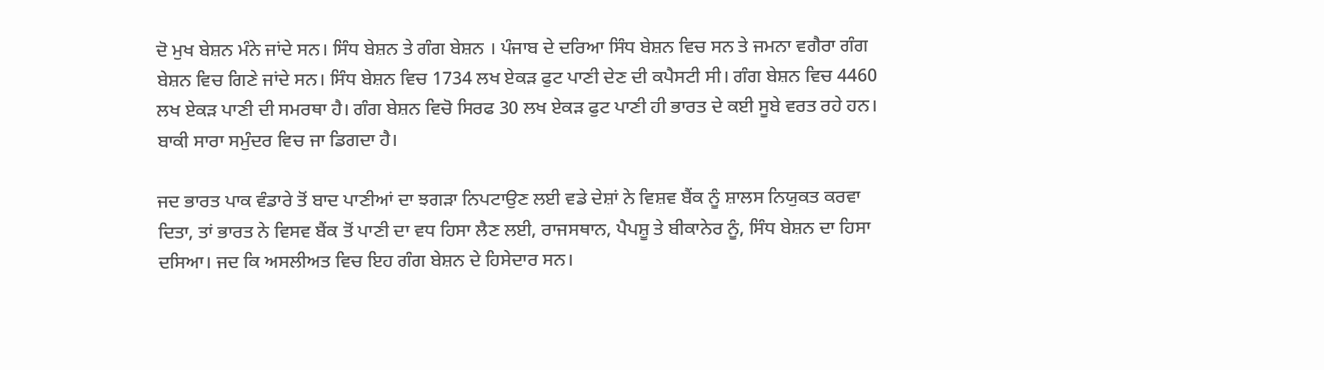ਦੋ ਮੁਖ ਬੇਸ਼ਨ ਮੰਨੇ ਜਾਂਦੇ ਸਨ। ਸਿੰਧ ਬੇਸ਼ਨ ਤੇ ਗੰਗ ਬੇਸ਼ਨ । ਪੰਜਾਬ ਦੇ ਦਰਿਆ ਸਿੰਧ ਬੇਸ਼ਨ ਵਿਚ ਸਨ ਤੇ ਜਮਨਾ ਵਗੈਰਾ ਗੰਗ ਬੇਸ਼ਨ ਵਿਚ ਗਿਣੇ ਜਾਂਦੇ ਸਨ। ਸਿੰਧ ਬੇਸ਼ਨ ਵਿਚ 1734 ਲਖ ਏਕੜ ਫੁਟ ਪਾਣੀ ਦੇਣ ਦੀ ਕਪੈਸਟੀ ਸੀ। ਗੰਗ ਬੇਸ਼ਨ ਵਿਚ 4460 ਲਖ ਏਕੜ ਪਾਣੀ ਦੀ ਸਮਰਥਾ ਹੈ। ਗੰਗ ਬੇਸ਼ਨ ਵਿਚੋ ਸਿਰਫ 30 ਲਖ ਏਕੜ ਫੁਟ ਪਾਣੀ ਹੀ ਭਾਰਤ ਦੇ ਕਈ ਸੂਬੇ ਵਰਤ ਰਹੇ ਹਨ। ਬਾਕੀ ਸਾਰਾ ਸਮੁੰਦਰ ਵਿਚ ਜਾ ਡਿਗਦਾ ਹੈ।

ਜਦ ਭਾਰਤ ਪਾਕ ਵੰਡਾਰੇ ਤੋਂ ਬਾਦ ਪਾਣੀਆਂ ਦਾ ਝਗੜਾ ਨਿਪਟਾਉਣ ਲਈ ਵਡੇ ਦੇਸ਼ਾਂ ਨੇ ਵਿਸ਼ਵ ਬੈਂਕ ਨੂੰ ਸ਼ਾਲਸ ਨਿਯੁਕਤ ਕਰਵਾ ਦਿਤਾ, ਤਾਂ ਭਾਰਤ ਨੇ ਵਿਸਵ ਬੈਂਕ ਤੋਂ ਪਾਣੀ ਦਾ ਵਧ ਹਿਸਾ ਲੈਣ ਲਈ, ਰਾਜਸਥਾਨ, ਪੈਪਸ਼ੂ ਤੇ ਬੀਕਾਨੇਰ ਨੂੰ, ਸਿੰਧ ਬੇਸ਼ਨ ਦਾ ਹਿਸਾ ਦਸਿਆ। ਜਦ ਕਿ ਅਸਲੀਅਤ ਵਿਚ ਇਹ ਗੰਗ ਬੇਸ਼ਨ ਦੇ ਹਿਸੇਦਾਰ ਸਨ।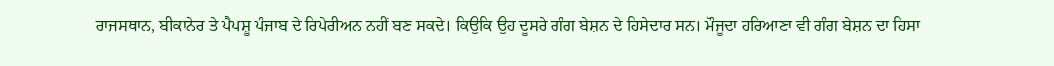ਰਾਜਸਥਾਨ, ਬੀਕਾਨੇਰ ਤੇ ਪੈਪਸ਼ੂ ਪੰਜਾਬ ਦੇ ਰਿਪੇਰੀਅਨ ਨਹੀਂ ਬਣ ਸਕਦੇ। ਕਿਉਕਿ ਉਹ ਦੂਸਰੇ ਗੰਗ ਬੇਸ਼ਨ ਦੇ ਹਿਸੇਦਾਰ ਸਨ। ਮੌਜੂਦਾ ਹਰਿਆਣਾ ਵੀ ਗੰਗ ਬੇਸ਼ਨ ਦਾ ਹਿਸਾ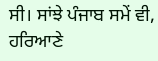ਸੀ। ਸਾਂਝੇ ਪੰਜਾਬ ਸਮੇਂ ਵੀ, ਹਰਿਆਣੇ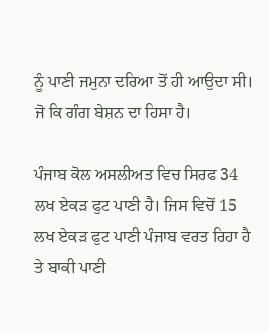ਨੂੰ ਪਾਣੀ ਜਮੁਨਾ ਦਰਿਆ ਤੋਂ ਹੀ ਆਉਦਾ ਸੀ। ਜੋ ਕਿ ਗੰਗ ਬੇਸ਼ਨ ਦਾ ਹਿਸਾ ਹੈ।

ਪੰਜਾਬ ਕੋਲ ਅਸਲੀਅਤ ਵਿਚ ਸਿਰਫ 34 ਲਖ ਏਕੜ ਫੁਟ ਪਾਣੀ ਹੈ। ਜਿਸ ਵਿਚੋਂ 15 ਲਖ ਏਕੜ ਫੁਟ ਪਾਣੀ ਪੰਜਾਬ ਵਰਤ ਰਿਹਾ ਹੈ ਤੇ ਬਾਕੀ ਪਾਣੀ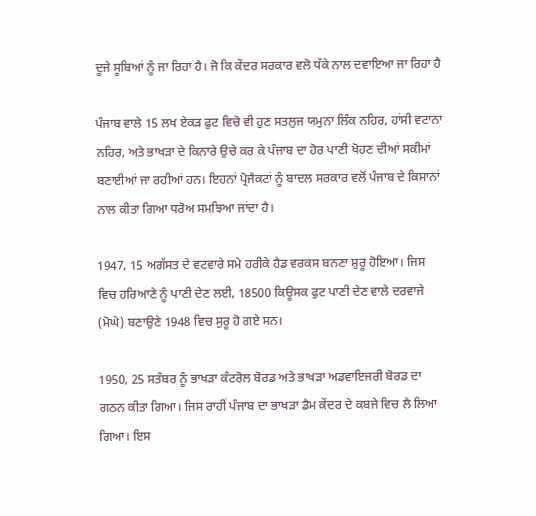ਦੂਜੇ ਸੂਬਿਆਂ ਨੂੰ ਜਾ ਰਿਹਾ ਹੈ। ਜੋ ਕਿ ਕੇਂਦਰ ਸਰਕਾਰ ਵਲੋ ਧੱਕੇ ਨਾਲ ਦਵਾਇਆ ਜਾ ਰਿਹਾ ਹੈ

ਪੰਜਾਬ ਵਾਲੇ 15 ਲਖ ਏਕੜ ਫੁਟ ਵਿਚੋ ਵੀ ਹੁਣ ਸਤਲੁਜ ਯਮੁਨਾ ਲਿੰਕ ਨਹਿਰ, ਹਾਂਸੀ ਵਟਾਨਾ ਨਹਿਰ, ਅਤੇ ਭਾਖੜਾ ਦੇ ਕਿਨਾਰੇ ਉਚੇ ਕਰ ਕੇ ਪੰਜਾਬ ਦਾ ਹੋਰ ਪਾਣੀ ਖੋਹਣ ਦੀਆਂ ਸਕੀਮਾਂ ਬਣਾਈਆਂ ਜਾ ਰਹੀਆਂ ਹਨ। ਇਹਨਾਂ ਪ੍ਰੋਜੈਕਟਾਂ ਨੂੰ ਬਾਦਲ ਸਰਕਾਰ ਵਲੋਂ ਪੰਜਾਬ ਦੇ ਕਿਸਾਨਾਂ ਨਾਲ ਕੀਤਾ ਗਿਆ ਧਰੋਅ ਸਮਝਿਆ ਜਾਂਦਾ ਹੈ।

1947, 15 ਅਗੱਸਤ ਦੇ ਵਟਵਾਰੇ ਸਮੇ ਹਰੀਕੇ ਹੈਡ ਵਰਕਸ ਬਨਣਾ ਸ਼ੁਰੂ ਹੋਇਆ। ਜਿਸ ਵਿਚ ਹਰਿਆਣੇ ਨੂੰ ਪਾਣੀ ਦੇਣ ਲਈ, 18500 ਕਿਊਸਕ ਫੁਟ ਪਾਣੀ ਦੇਣ ਵਾਲੇ ਦਰਵਾਜੇ (ਮੋਘੇ) ਬਣਾਉਣੇ 1948 ਵਿਚ ਸੁਰੂ ਹੋ ਗਏ ਸਨ।

1950, 25 ਸਤੰਬਰ ਨੂੰ ਭਾਖੜਾ ਕੰਟਰੋਲ ਬੋਰਡ ਅਤੇ ਭਾਖੜਾ ਅਡਵਾਇਜਰੀ ਬੋਰਡ ਦਾ ਗਠਨ ਕੀਤਾ ਗਿਆ। ਜਿਸ ਰਾਹੀਂ ਪੰਜਾਬ ਦਾ ਭਾਖੜਾ ਡੈਮ ਕੇਂਦਰ ਦੇ ਕਬਜੇ ਵਿਚ ਲੈ ਲਿਆ ਗਿਆ। ਇਸ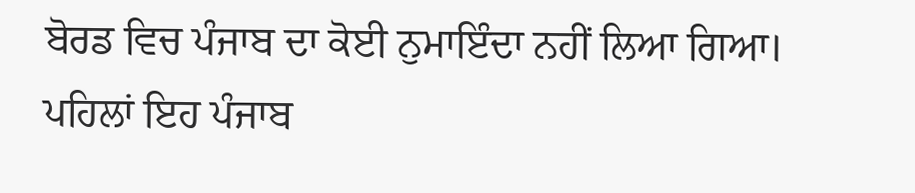ਬੋਰਡ ਵਿਚ ਪੰਜਾਬ ਦਾ ਕੋਈ ਨੁਮਾਇੰਦਾ ਨਹੀਂ ਲਿਆ ਗਿਆ। ਪਹਿਲਾਂ ਇਹ ਪੰਜਾਬ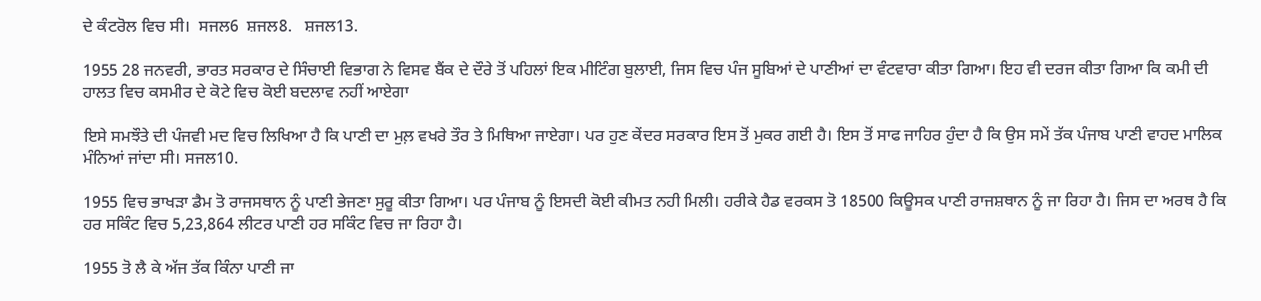ਦੇ ਕੰਟਰੋਲ ਵਿਚ ਸੀ।  ਸਜਲ6  ਸ਼ਜਲ8.   ਸ਼ਜਲ13.

1955 28 ਜਨਵਰੀ, ਭਾਰਤ ਸਰਕਾਰ ਦੇ ਸਿੰਚਾਈ ਵਿਭਾਗ ਨੇ ਵਿਸਵ ਬੈਂਕ ਦੇ ਦੌਰੇ ਤੋਂ ਪਹਿਲਾਂ ਇਕ ਮੀਟਿੰਗ ਬੁਲਾਈ, ਜਿਸ ਵਿਚ ਪੰਜ ਸੂਬਿਆਂ ਦੇ ਪਾਣੀਆਂ ਦਾ ਵੰਟਵਾਰਾ ਕੀਤਾ ਗਿਆ। ਇਹ ਵੀ ਦਰਜ ਕੀਤਾ ਗਿਆ ਕਿ ਕਮੀ ਦੀ ਹਾਲਤ ਵਿਚ ਕਸਮੀਰ ਦੇ ਕੋਟੇ ਵਿਚ ਕੋਈ ਬਦਲਾਵ ਨਹੀਂ ਆਏਗਾ

ਇਸੇ ਸਮਝੌਤੇ ਦੀ ਪੰਜਵੀ ਮਦ ਵਿਚ ਲਿਖਿਆ ਹੈ ਕਿ ਪਾਣੀ ਦਾ ਮੁਲ਼ ਵਖਰੇ ਤੌਰ ਤੇ ਮਿਥਿਆ ਜਾਏਗਾ। ਪਰ ਹੁਣ ਕੇਂਦਰ ਸਰਕਾਰ ਇਸ ਤੋਂ ਮੁਕਰ ਗਈ ਹੈ। ਇਸ ਤੋਂ ਸਾਫ ਜਾਹਿਰ ਹੁੰਦਾ ਹੈ ਕਿ ਉਸ ਸਮੇਂ ਤੱਕ ਪੰਜਾਬ ਪਾਣੀ ਵਾਹਦ ਮਾਲਿਕ ਮੰਨਿਆਂ ਜਾਂਦਾ ਸੀ। ਸਜਲ10.

1955 ਵਿਚ ਭਾਖੜਾ ਡੈਮ ਤੋ ਰਾਜਸਥਾਨ ਨੂੰ ਪਾਣੀ ਭੇਜਣਾ ਸੁਰੂ ਕੀਤਾ ਗਿਆ। ਪਰ ਪੰਜਾਬ ਨੂੰ ਇਸਦੀ ਕੋਈ ਕੀਮਤ ਨਹੀ ਮਿਲੀ। ਹਰੀਕੇ ਹੈਡ ਵਰਕਸ ਤੋ 18500 ਕਿਊਸਕ ਪਾਣੀ ਰਾਜਸ਼ਥਾਨ ਨੂੰ ਜਾ ਰਿਹਾ ਹੈ। ਜਿਸ ਦਾ ਅਰਥ ਹੈ ਕਿ ਹਰ ਸਕਿੰਟ ਵਿਚ 5,23,864 ਲੀਟਰ ਪਾਣੀ ਹਰ ਸਕਿੰਟ ਵਿਚ ਜਾ ਰਿਹਾ ਹੈ।

1955 ਤੋ ਲੈ ਕੇ ਅੱਜ ਤੱਕ ਕਿੰਨਾ ਪਾਣੀ ਜਾ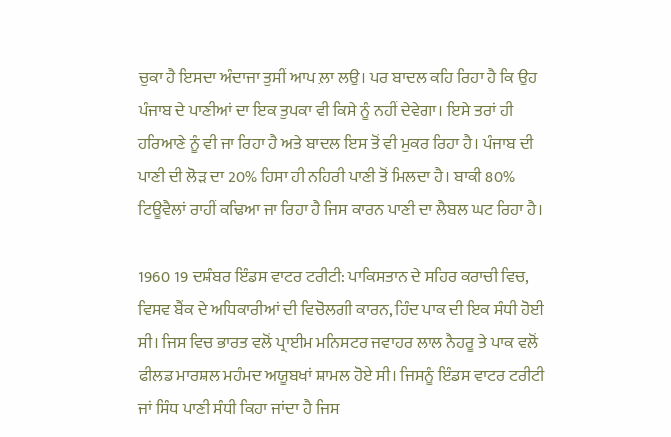ਚੁਕਾ ਹੈ ਇਸਦਾ ਅੰਦਾਜਾ ਤੁਸੀਂ ਆਪ ਲ਼ਾ ਲਉ। ਪਰ ਬਾਦਲ ਕਹਿ ਰਿਹਾ ਹੈ ਕਿ ਉਹ ਪੰਜਾਬ ਦੇ ਪਾਣੀਆਂ ਦਾ ਇਕ ਤੁਪਕਾ ਵੀ ਕਿਸੇ ਨੂੰ ਨਹੀਂ ਦੇਵੇਗਾ। ਇਸੇ ਤਰਾਂ ਹੀ ਹਰਿਆਣੇ ਨੂੰ ਵੀ ਜਾ ਰਿਹਾ ਹੈ ਅਤੇ ਬਾਦਲ ਇਸ ਤੋਂ ਵੀ ਮੁਕਰ ਰਿਹਾ ਹੈ। ਪੰਜਾਬ ਦੀ ਪਾਣੀ ਦੀ ਲੋੜ ਦਾ 20% ਹਿਸਾ ਹੀ ਨਹਿਰੀ ਪਾਣੀ ਤੋਂ ਮਿਲਦਾ ਹੈ। ਬਾਕੀ 80% ਟਿਊਵੈਲਾਂ ਰਾਹੀਂ ਕਢਿਆ ਜਾ ਰਿਹਾ ਹੈ ਜਿਸ ਕਾਰਨ ਪਾਣੀ ਦਾ ਲੈਬਲ ਘਟ ਰਿਹਾ ਹੈ।

1960 19 ਦਸ਼ੰਬਰ ਇੰਡਸ ਵਾਟਰ ਟਰੀਟੀ: ਪਾਕਿਸਤਾਨ ਦੇ ਸਹਿਰ ਕਰਾਚੀ ਵਿਚ, ਵਿਸਵ ਬੈਂਕ ਦੇ ਅਧਿਕਾਰੀਆਂ ਦੀ ਵਿਚੋਲਗੀ ਕਾਰਨ, ਹਿੰਦ ਪਾਕ ਦੀ ਇਕ ਸੰਧੀ ਹੋਈ ਸੀ। ਜਿਸ ਵਿਚ ਭਾਰਤ ਵਲੋਂ ਪ੍ਰਾਈਮ ਮਨਿਸਟਰ ਜਵਾਹਰ ਲਾਲ ਨੈਹਰੂ ਤੇ ਪਾਕ ਵਲੋਂ ਫੀਲਡ ਮਾਰਸ਼ਲ ਮਹੰਮਦ ਅਯੂਬਖਾਂ ਸ਼ਾਮਲ ਹੋਏ ਸੀ। ਜਿਸਨੂੰ ਇੰਡਸ ਵਾਟਰ ਟਰੀਟੀ ਜਾਂ ਸਿੰਧ ਪਾਣੀ ਸੰਧੀ ਕਿਹਾ ਜਾਂਦਾ ਹੈ ਜਿਸ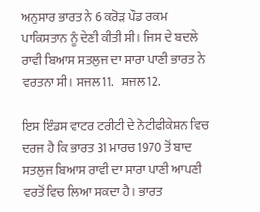ਅਨੁਸਾਰ ਭਾਰਤ ਨੇ 6 ਕਰੋੜ ਪੌਡ ਰਕਮ ਪਾਕਿਸਤਾਨ ਨੂੰ ਦੇਣੀ ਕੀਤੀ ਸੀ। ਜਿਸ ਦੇ ਬਦਲੇ ਰਾਵੀ ਬਿਆਸ ਸਤਲੁਜ ਦਾ ਸਾਰਾ ਪਾਣੀ ਭਾਰਤ ਨੇ ਵਰਤਨਾ ਸੀ। ਸਜਲ11.   ਸ਼ਜਲ12.

ਇਸ ਇੰਡਸ ਵਾਟਰ ਟਰੀਟੀ ਦੇ ਨੋਟੀਫੀਕੇਸ਼ਨ ਵਿਚ ਦਰਜ ਹੈ ਕਿ ਭਾਰਤ 31 ਮਾਰਚ 1970 ਤੋਂ ਬਾਦ ਸਤਲੁਜ ਬਿਆਸ ਰਾਵੀ ਦਾ ਸਾਰਾ ਪਾਣੀ ਆਪਣੀ ਵਰਤੋਂ ਵਿਚ ਲਿਆ ਸਕਦਾ ਹੈ। ਭਾਰਤ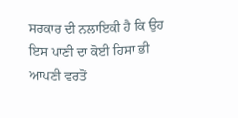ਸਰਕਾਰ ਦੀ ਨਲਾਇਕੀ ਹੈ ਕਿ ਉਹ ਇਸ ਪਾਣੀ ਦਾ ਕੋਈ ਹਿਸਾ ਭੀ ਆਪਣੀ ਵਰਤੋਂ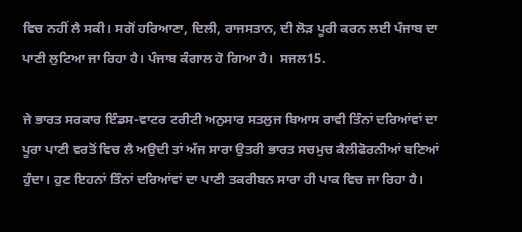ਵਿਚ ਨਹੀਂ ਲੈ ਸਕੀ। ਸਗੋਂ ਹਰਿਆਣਾ, ਦਿਲੀ, ਰਾਜਸਤਾਨ, ਦੀ ਲੋੜ ਪੂਰੀ ਕਰਨ ਲਈ ਪੰਜਾਬ ਦਾ ਪਾਣੀ ਲੁਟਿਆ ਜਾ ਰਿਹਾ ਹੈ। ਪੰਜਾਬ ਕੰਗਾਲ ਹੋ ਗਿਆ ਹੈ।  ਸਜਲ15.

ਜੇ ਭਾਰਤ ਸਰਕਾਰ ਇੰਡਸ-ਵਾਟਰ ਟਰੀਟੀ ਅਨੁਸਾਰ ਸਤਲੁਜ ਬਿਆਸ ਰਾਵੀ ਤਿੰਨਾਂ ਦਰਿਆਂਵਾਂ ਦਾ ਪੂਰਾ ਪਾਣੀ ਵਰਤੋਂ ਵਿਚ ਲੈ ਅਉਦੀ ਤਾਂ ਅੱਜ ਸਾਰਾ ਉਤਰੀ ਭਾਰਤ ਸਚਮੁਚ ਕੈਲੀਫੋਰਨੀਆਂ ਬਣਿਆਂ ਹੁੰਦਾ। ਹੁਣ ਇਹਨਾਂ ਤਿੰਨਾਂ ਦਰਿਆਂਵਾਂ ਦਾ ਪਾਣੀ ਤਕਰੀਬਨ ਸਾਰਾ ਹੀ ਪਾਕ ਵਿਚ ਜਾ ਰਿਹਾ ਹੈ।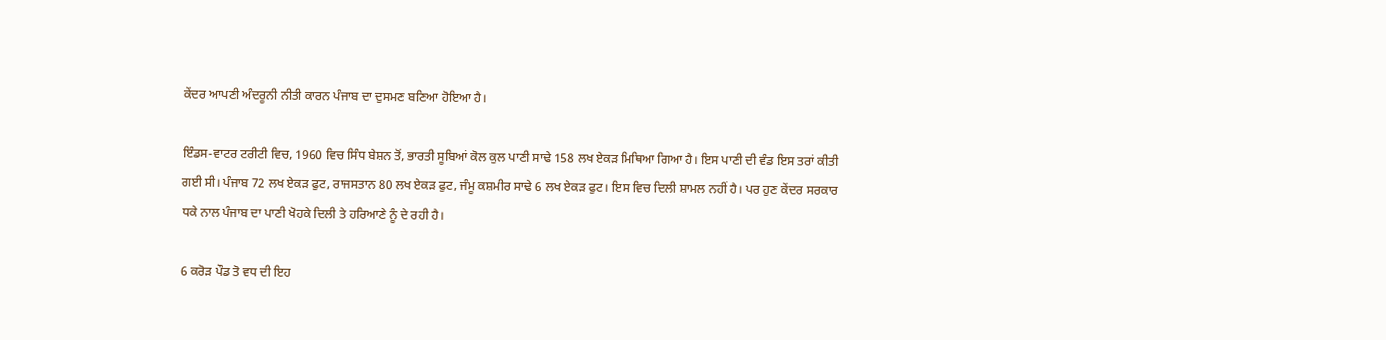ਕੇਂਦਰ ਆਪਣੀ ਅੰਦਰੂਨੀ ਨੀਤੀ ਕਾਰਨ ਪੰਜਾਬ ਦਾ ਦੁਸਮਣ ਬਣਿਆ ਹੋਇਆ ਹੈ।

ਇੰਡਸ-ਵਾਟਰ ਟਰੀਟੀ ਵਿਚ, 1960 ਵਿਚ ਸਿੰਧ ਬੇਸ਼ਨ ਤੋਂ, ਭਾਰਤੀ ਸੂਬਿਆਂ ਕੋਲ ਕੁਲ ਪਾਣੀ ਸਾਢੇ 158 ਲਖ ਏਕੜ ਮਿਥਿਆ ਗਿਆ ਹੈ। ਇਸ ਪਾਣੀ ਦੀ ਵੰਡ ਇਸ ਤਰਾਂ ਕੀਤੀ ਗਈ ਸੀ। ਪੰਜਾਬ 72 ਲਖ ਏਕੜ ਫੁਟ, ਰਾਜਸਤਾਨ 80 ਲਖ ਏਕੜ ਫੁਟ, ਜੰਮੂ ਕਸ਼ਮੀਰ ਸਾਢੇ 6 ਲਖ ਏਕੜ ਫੁਟ। ਇਸ ਵਿਚ ਦਿਲੀ ਸ਼ਾਮਲ ਨਹੀਂ ਹੈ। ਪਰ ਹੁਣ ਕੇਂਦਰ ਸਰਕਾਰ ਧਕੇ ਨਾਲ ਪੰਜਾਬ ਦਾ ਪਾਣੀ ਖੋਹਕੇ ਦਿਲੀ ਤੇ ਹਰਿਆਣੇ ਨੂੰ ਦੇ ਰਹੀ ਹੈ।

6 ਕਰੋੜ ਪੌਡ ਤੋ ਵਧ ਦੀ ਇਹ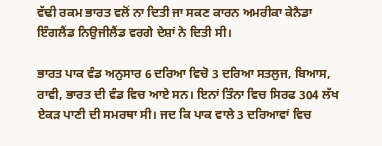ਵੱਢੀ ਰਕਮ ਭਾਰਤ ਵਲੋਂ ਨਾ ਦਿਤੀ ਜਾ ਸਕਣ ਕਾਰਨ ਅਮਰੀਕਾ ਕੇਨੈਡਾ ਇੰਗਲੈਂਡ ਨਿਉਜੀਲੈਂਡ ਵਰਗੇ ਦੇਸ਼ਾਂ ਨੇ ਦਿਤੀ ਸੀ।

ਭਾਰਤ ਪਾਕ ਵੰਡ ਅਨੁਸਾਰ 6 ਦਰਿਆ ਵਿਚੋ 3 ਦਰਿਆ ਸਤਲੁਜ, ਬਿਆਸ, ਰਾਵੀ, ਭਾਰਤ ਦੀ ਵੰਡ ਵਿਚ ਆਏ ਸਨ। ਇਨਾਂ ਤਿੰਨਾ ਵਿਚ ਸਿਰਫ 304 ਲੱਖ ਏਕੜ ਪਾਣੀ ਦੀ ਸਮਰਥਾ ਸੀ। ਜਦ ਕਿ ਪਾਕ ਵਾਲੇ 3 ਦਰਿਆਵਾਂ ਵਿਚ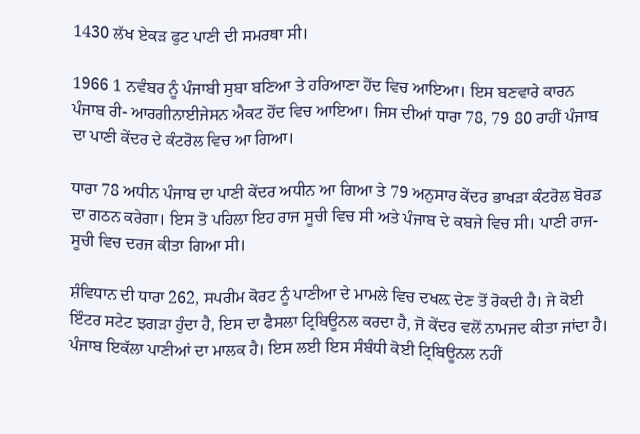1430 ਲੱਖ ਏਕੜ ਫੁਟ ਪਾਣੀ ਦੀ ਸਮਰਥਾ ਸੀ।

1966 1 ਨਵੰਬਰ ਨੂੰ ਪੰਜਾਬੀ ਸੁਬਾ ਬਣਿਆ ਤੇ ਹਰਿਆਣਾ ਹੋਂਦ ਵਿਚ ਆਇਆ। ਇਸ ਬਣਵਾਰੇ ਕਾਰਨ ਪੰਜਾਬ ਰੀ- ਆਰਗੀਨਾਈਜੇਸਨ ਐਕਟ ਹੋਂਦ ਵਿਚ ਆਇਆ। ਜਿਸ ਦੀਆਂ ਧਾਰਾ 78, 79 80 ਰਾਹੀਂ ਪੰਜਾਬ ਦਾ ਪਾਣੀ ਕੇਂਦਰ ਦੇ ਕੰਟਰੋਲ ਵਿਚ ਆ ਗਿਆ।

ਧਾਰਾ 78 ਅਧੀਨ ਪੰਜਾਬ ਦਾ ਪਾਣੀ ਕੇਂਦਰ ਅਧੀਨ ਆ ਗਿਆ ਤੇ 79 ਅਨੁਸਾਰ ਕੇਂਦਰ ਭਾਖੜਾ ਕੰਟਰੋਲ ਬੋਰਡ ਦਾ ਗਠਨ ਕਰੇਗਾ। ਇਸ ਤੋ ਪਹਿਲਾ ਇਹ ਰਾਜ ਸੂਚੀ ਵਿਚ ਸੀ ਅਤੇ ਪੰਜਾਬ ਦੇ ਕਬਜੇ ਵਿਚ ਸੀ। ਪਾਣੀ ਰਾਜ-ਸੂਚੀ ਵਿਚ ਦਰਜ ਕੀਤਾ ਗਿਆ ਸੀ।

ਸ਼ੰਵਿਧਾਨ ਦੀ ਧਾਰਾ 262, ਸਪਰੀਮ ਕੋਰਟ ਨੂੰ ਪਾਣੀਆ ਦੇ ਮਾਮਲੇ ਵਿਚ ਦਖਲ਼ ਦੇਣ ਤੋਂ ਰੋਕਦੀ ਹੈ। ਜੇ ਕੋਈ ਇੰਟਰ ਸਟੇਟ ਝਗੜਾ ਹੁੰਦਾ ਹੈ, ਇਸ ਦਾ ਫੈਸਲਾ ਟ੍ਰਿਬਿਊਨਲ ਕਰਦਾ ਹੈ, ਜੋ ਕੇਂਦਰ ਵਲੋਂ ਨਾਮਜਦ ਕੀਤਾ ਜਾਂਦਾ ਹੈ। ਪੰਜਾਬ ਇਕੱਲਾ ਪਾਣੀਆਂ ਦਾ ਮਾਲਕ ਹੈ। ਇਸ ਲਈ ਇਸ ਸੰਬੰਧੀ ਕੋਈ ਟ੍ਰਿਬਿਊਨਲ ਨਹੀਂ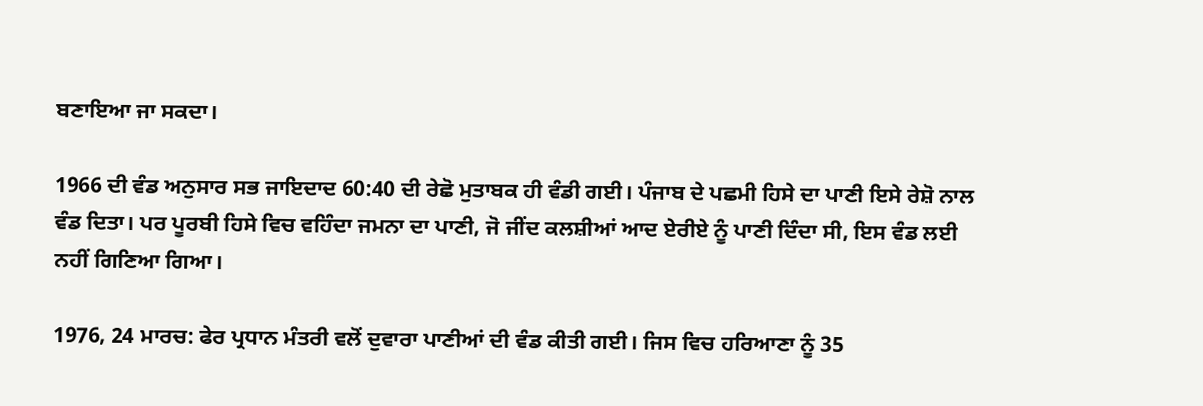ਬਣਾਇਆ ਜਾ ਸਕਦਾ।

1966 ਦੀ ਵੰਡ ਅਨੁਸਾਰ ਸਭ ਜਾਇਦਾਦ 60:40 ਦੀ ਰੇਛੋ ਮੁਤਾਬਕ ਹੀ ਵੰਡੀ ਗਈ। ਪੰਜਾਬ ਦੇ ਪਛਮੀ ਹਿਸੇ ਦਾ ਪਾਣੀ ਇਸੇ ਰੇਸ਼ੋ ਨਾਲ ਵੰਡ ਦਿਤਾ। ਪਰ ਪੂਰਬੀ ਹਿਸੇ ਵਿਚ ਵਹਿੰਦਾ ਜਮਨਾ ਦਾ ਪਾਣੀ, ਜੋ ਜੀਂਦ ਕਲਸ਼ੀਆਂ ਆਦ ਏਰੀਏ ਨੂੰ ਪਾਣੀ ਦਿੰਦਾ ਸੀ, ਇਸ ਵੰਡ ਲਈ ਨਹੀਂ ਗਿਣਿਆ ਗਿਆ।

1976, 24 ਮਾਰਚ: ਫੇਰ ਪ੍ਰਧਾਨ ਮੰਤਰੀ ਵਲੋਂ ਦੁਵਾਰਾ ਪਾਣੀਆਂ ਦੀ ਵੰਡ ਕੀਤੀ ਗਈ। ਜਿਸ ਵਿਚ ਹਰਿਆਣਾ ਨੂੰ 35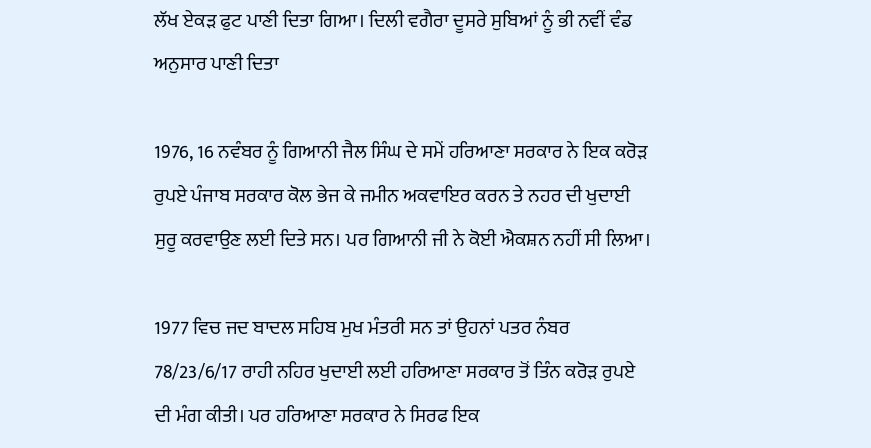ਲੱਖ ਏਕੜ ਫੁਟ ਪਾਣੀ ਦਿਤਾ ਗਿਆ। ਦਿਲੀ ਵਗੈਰਾ ਦੂਸਰੇ ਸੁਬਿਆਂ ਨੂੰ ਭੀ ਨਵੀਂ ਵੰਡ ਅਨੁਸਾਰ ਪਾਣੀ ਦਿਤਾ

1976, 16 ਨਵੰਬਰ ਨੂੰ ਗਿਆਨੀ ਜੈਲ ਸਿੰਘ ਦੇ ਸਮੇਂ ਹਰਿਆਣਾ ਸਰਕਾਰ ਨੇ ਇਕ ਕਰੋੜ ਰੁਪਏ ਪੰਜਾਬ ਸਰਕਾਰ ਕੋਲ ਭੇਜ ਕੇ ਜਮੀਨ ਅਕਵਾਇਰ ਕਰਨ ਤੇ ਨਹਰ ਦੀ ਖੁਦਾਈ ਸੁਰੂ ਕਰਵਾਉਣ ਲਈ ਦਿਤੇ ਸਨ। ਪਰ ਗਿਆਨੀ ਜੀ ਨੇ ਕੋਈ ਐਕਸ਼ਨ ਨਹੀਂ ਸੀ ਲਿਆ।

1977 ਵਿਚ ਜਦ ਬਾਦਲ ਸਹਿਬ ਮੁਖ ਮੰਤਰੀ ਸਨ ਤਾਂ ਉਹਨਾਂ ਪਤਰ ਨੰਬਰ 78/23/6/17 ਰਾਹੀ ਨਹਿਰ ਖੁਦਾਈ ਲਈ ਹਰਿਆਣਾ ਸਰਕਾਰ ਤੋਂ ਤਿੰਨ ਕਰੋੜ ਰੁਪਏ ਦੀ ਮੰਗ ਕੀਤੀ। ਪਰ ਹਰਿਆਣਾ ਸਰਕਾਰ ਨੇ ਸਿਰਫ ਇਕ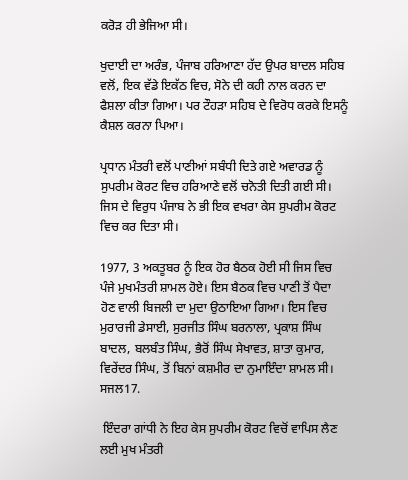ਕਰੋੜ ਹੀ ਭੇਜਿਆ ਸੀ।

ਖੁਦਾਈ ਦਾ ਅਰੰਭ, ਪੰਜਾਬ ਹਰਿਆਣਾ ਹੱਦ ਉਪਰ ਬਾਦਲ ਸਹਿਬ ਵਲੋਂ, ਇਕ ਵੱਡੇ ਇਕੱਠ ਵਿਚ, ਸੋਨੇ ਦੀ ਕਹੀ ਨਾਲ ਕਰਨ ਦਾ ਫੈਸ਼ਲਾ ਕੀਤਾ ਗਿਆ। ਪਰ ਟੌਹੜਾ ਸਹਿਬ ਦੇ ਵਿਰੋਧ ਕਰਕੇ ਇਸਨੂੰ ਕੈਸ਼ਲ ਕਰਨਾ ਪਿਆ।

ਪ੍ਰਧਾਨ ਮੰਤਰੀ ਵਲੋਂ ਪਾਣੀਆਂ ਸਬੰਧੀ ਦਿਤੇ ਗਏ ਅਵਾਰਡ ਨੂੰ ਸੁਪਰੀਮ ਕੋਰਟ ਵਿਚ ਹਰਿਆਣੇ ਵਲੋਂ ਚਨੋਤੀ ਦਿਤੀ ਗਈ ਸੀ। ਜਿਸ ਦੇ ਵਿਰੁਧ ਪੰਜਾਬ ਨੇ ਭੀ ਇਕ ਵਖਰਾ ਕੇਸ ਸੁਪਰੀਮ ਕੋਰਟ ਵਿਚ ਕਰ ਦਿਤਾ ਸੀ।

1977, 3 ਅਕਤੂਬਰ ਨੂੰ ਇਕ ਹੋਰ ਬੈਠਕ ਹੋਈ ਸੀ ਜਿਸ ਵਿਚ ਪੰਜੇ ਮੁਖਮੰਤਰੀ ਸ਼ਾਮਲ ਹੋਏ। ਇਸ ਬੈਠਕ ਵਿਚ ਪਾਣੀ ਤੋਂ ਪੈਦਾ ਹੋਣ ਵਾਲੀ ਬਿਜਲੀ ਦਾ ਮੁਦਾ ਉਠਾਇਆ ਗਿਆ। ਇਸ ਵਿਚ ਮੁਰਾਰਜੀ ਡੇਸਾਈ, ਸੁਰਜੀਤ ਸਿੰਘ ਬਰਨਾਲਾ, ਪ੍ਰਕਾਸ਼ ਸਿੰਘ ਬਾਦਲ, ਬਲਬੰਤ ਸਿੰਘ, ਭੈਰੋਂ ਸਿੰਘ ਸੇਖਾਵਤ, ਸ਼ਾਤਾ ਕੁਮਾਰ, ਵਿਰੇਂਦਰ ਸਿੰਘ, ਤੋਂ ਬਿਨਾਂ ਕਸ਼ਮੀਰ ਦਾ ਨੁਮਾਇੰਦਾ ਸ਼ਾਮਲ ਸੀ।  ਸਜਲ17.

 ਇੰਦਰਾ ਗਾਂਧੀ ਨੇ ਇਹ ਕੇਸ ਸੁਪਰੀਮ ਕੋਰਟ ਵਿਚੋਂ ਵਾਪਿਸ ਲੈਣ ਲਈ ਮੁਖ ਮੰਤਰੀ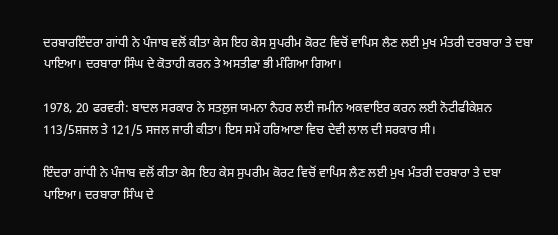ਦਰਬਾਰਇੰਦਰਾ ਗਾਂਧੀ ਨੇ ਪੰਜਾਬ ਵਲੋਂ ਕੀਤਾ ਕੇਸ ਇਹ ਕੇਸ ਸੁਪਰੀਮ ਕੋਰਟ ਵਿਚੋਂ ਵਾਪਿਸ ਲੈਣ ਲਈ ਮੁਖ ਮੰਤਰੀ ਦਰਬਾਰਾ ਤੇ ਦਬਾ ਪਾਇਆ। ਦਰਬਾਰਾ ਸਿੰਘ ਦੇ ਕੋਤਾਹੀ ਕਰਨ ਤੇ ਅਸਤੀਫਾ ਭੀ ਮੰਗਿਆ ਗਿਆ।

1978, 20 ਫਰਵਰੀ: ਬਾਦਲ ਸਰਕਾਰ ਨੇ ਸਤਲੁਜ ਯਮਨਾ ਨੈਹਰ ਲਈ ਜਮੀਨ ਅਕਵਾਇਰ ਕਰਨ ਲਈ ਨੋਟੀਫੀਕੇਸ਼ਨ 113/5ਸ਼ਜਲ ਤੇ 121/5 ਸਜਲ ਜਾਰੀ ਕੀਤਾ। ਇਸ ਸਮੇਂ ਹਰਿਆਣਾ ਵਿਚ ਦੇਵੀ ਲਾਲ ਦੀ ਸਰਕਾਰ ਸੀ।

ਇੰਦਰਾ ਗਾਂਧੀ ਨੇ ਪੰਜਾਬ ਵਲੋਂ ਕੀਤਾ ਕੇਸ ਇਹ ਕੇਸ ਸੁਪਰੀਮ ਕੋਰਟ ਵਿਚੋਂ ਵਾਪਿਸ ਲੈਣ ਲਈ ਮੁਖ ਮੰਤਰੀ ਦਰਬਾਰਾ ਤੇ ਦਬਾ ਪਾਇਆ। ਦਰਬਾਰਾ ਸਿੰਘ ਦੇ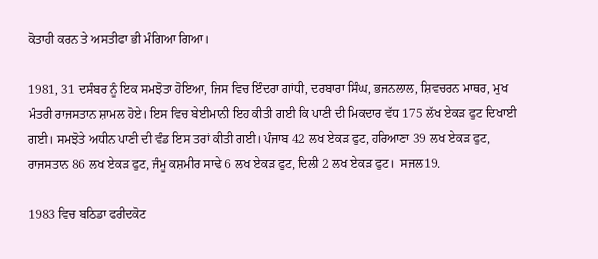ਕੋਤਾਹੀ ਕਰਨ ਤੇ ਅਸਤੀਫਾ ਭੀ ਮੰਗਿਆ ਗਿਆ।

1981, 31 ਦਸੰਬਰ ਨੂੰ ਇਕ ਸਮਝੋਤਾ ਹੋਇਆ, ਜਿਸ ਵਿਚ ਇੰਦਰਾ ਗਾਂਧੀ, ਦਰਬਾਰਾ ਸਿੰਘ, ਭਜਨਲਾਲ, ਸ਼ਿਵਚਰਨ ਮਾਥਰ, ਮੁਖ ਮੰਤਰੀ ਰਾਜਸਤਾਨ ਸ਼ਾਮਲ ਹੋਏ। ਇਸ ਵਿਚ ਬੇਈਮਾਨੀ ਇਹ ਕੀਤੀ ਗਈ ਕਿ ਪਾਣੀ ਦੀ ਮਿਕਦਾਰ ਵੱਧ 175 ਲੱਖ ਏਕੜ ਫੁਟ ਦਿਖਾਈ ਗਈ। ਸਮਝੋਤੇ ਅਧੀਨ ਪਾਣੀ ਦੀ ਵੰਡ ਇਸ ਤਰਾਂ ਕੀਤੀ ਗਈ। ਪੰਜਾਬ 42 ਲਖ ਏਕੜ ਫੁਟ, ਹਰਿਆਣਾ 39 ਲਖ ਏਕੜ ਫੁਟ, ਰਾਜਸਤਾਨ 86 ਲਖ ਏਕੜ ਫੁਟ, ਜੰਮੂ ਕਸ਼ਮੀਰ ਸਾਢੇ 6 ਲਖ ਏਕੜ ਫੁਟ, ਦਿਲੀ 2 ਲਖ ਏਕੜ ਫੁਟ।  ਸਜਲ19.

1983 ਵਿਚ ਬਠਿਡਾ ਫਰੀਦਕੋਟ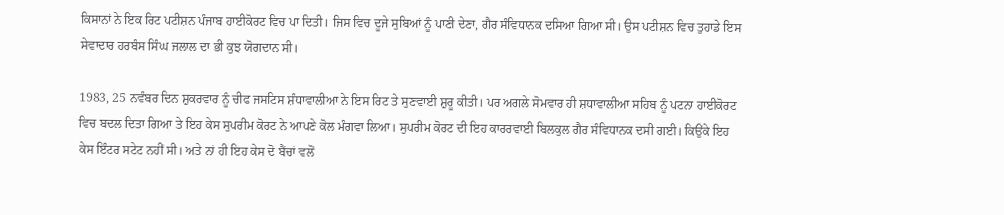ਕਿਸਾਨਾਂ ਨੇ ਇਕ ਰਿਟ ਪਟੀਸ਼ਨ ਪੰਜਾਬ ਹਾਈਕੋਰਟ ਵਿਚ ਪਾ ਦਿਤੀ। ਜਿਸ ਵਿਚ ਦੂਜੇ ਸੁਬਿਆਂ ਨੂੰ ਪਾਣੀ ਦੇਣਾ, ਗੈਰ ਸੰਵਿਧਾਨਕ ਦਸਿਆ ਗਿਆ ਸੀ। ਉਸ ਪਟੀਸ਼ਨ ਵਿਚ ਤੁਹਾਡੇ ਇਸ ਸੇਵਾਦਾਰ ਹਰਬੰਸ ਸਿੰਘ ਜਲਾਲ ਦਾ ਭੀ ਕੁਝ ਯੋਗਦਾਨ ਸੀ।

1983, 25 ਨਵੰਬਰ ਦਿਨ ਸ਼ੁਕਰਵਾਰ ਨੂੰ ਚੀਫ ਜਸਟਿਸ ਸ਼ੰਧਾਵਾਲੀਆ ਨੇ ਇਸ ਰਿਟ ਤੇ ਸੁਣਵਾਈ ਸ਼ੁਰੂ ਕੀਤੀ। ਪਰ ਅਗਲੇ ਸੋਮਵਾਰ ਹੀ ਸ਼ਧਾਵਾਲੀਆ ਸਹਿਬ ਨੂੰ ਪਟਨਾ ਹਾਈਕੋਰਟ ਵਿਚ ਬਦਲ ਦਿਤਾ ਗਿਆ ਤੇ ਇਹ ਕੇਸ ਸੁਪਰੀਮ ਕੋਰਟ ਨੇ ਆਪਣੇ ਕੋਲ ਮੰਗਵਾ ਲਿਆ। ਸੁਪਰੀਮ ਕੋਰਟ ਦੀ ਇਹ ਕਾਰਰਵਾਈ ਬਿਲਕੁਲ ਗੈਰ ਸੰਵਿਧਾਨਕ ਦਸੀ ਗਈ। ਕਿਉਂਕੇ ਇਹ ਕੇਸ ਇੰਟਰ ਸਟੇਟ ਨਹੀਂ ਸੀ। ਅਤੇ ਨਾਂ ਹੀ ਇਹ ਕੇਸ ਦੋ ਬੈਂਚਾਂ ਵਲੋਂ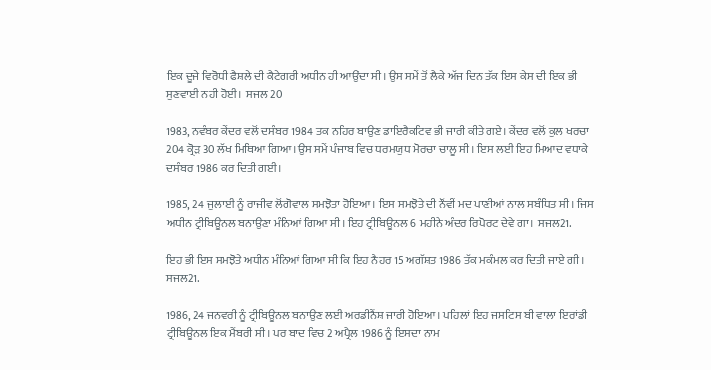ਇਕ ਦੂਜੇ ਵਿਰੋਧੀ ਫੈਸ਼ਲੇ ਦੀ ਕੈਟੇਗਰੀ ਅਧੀਨ ਹੀ ਆਉਂਦਾ ਸੀ। ਉਸ ਸਮੇਂ ਤੋਂ ਲੈਕੇ ਅੱਜ ਦਿਨ ਤੱਕ ਇਸ ਕੇਸ ਦੀ ਇਕ ਭੀ ਸੁਣਵਾਈ ਨਹੀ ਹੋਈ।  ਸਜਲ 20

1983, ਨਵੰਬਰ ਕੇਂਦਰ ਵਲੋਂ ਦਸੰਬਰ 1984 ਤਕ ਨਹਿਰ ਬਾਉਣ ਡਾਇਰੈਕਟਿਵ ਭੀ ਜਾਰੀ ਕੀਤੇ ਗਏ। ਕੇਂਦਰ ਵਲੋਂ ਕੁਲ ਖਰਚਾ 204 ਕ੍ਰੋੜ 30 ਲੱਖ ਮਿਥਿਆ ਗਿਆ।ਉਸ ਸਮੇਂ ਪੰਜਾਬ ਵਿਚ ਧਰਮਯੁਧ ਮੋਰਚਾ ਚਾਲੂ ਸੀ। ਇਸ ਲਈ ਇਹ ਮਿਆਦ ਵਧਾਕੇ ਦਸੰਬਰ 1986 ਕਰ ਦਿਤੀ ਗਈ।

1985, 24 ਜੁਲਾਈ ਨੂੰ ਰਾਜੀਵ ਲੋਂਗੋਵਾਲ ਸਮਝੋਤਾ ਹੋਇਆ। ਇਸ ਸਮਝੋਤੇ ਦੀ ਨੌਂਵੀਂ ਮਦ ਪਾਣੀਆਂ ਨਾਲ ਸਬੰਧਿਤ ਸੀ। ਜਿਸ ਅਧੀਨ ਟ੍ਰੀਬਿਊਨਲ ਬਨਾਉਣਾ ਮੰਨਿਆਂ ਗਿਆ ਸੀ। ਇਹ ਟ੍ਰੀਬਿਊਨਲ 6 ਮਹੀਨੇ ਅੰਦਰ ਰਿਪੋਰਟ ਦੇਵੇ ਗਾ।  ਸਜਲ21.

ਇਹ ਭੀ ਇਸ ਸਮਝੋਤੇ ਅਧੀਨ ਮੰਨਿਆਂ ਗਿਆ ਸੀ ਕਿ ਇਹ ਨੈਹਰ 15 ਅਗੱਸ਼ਤ 1986 ਤੱਕ ਮਕੰਮਲ ਕਰ ਦਿਤੀ ਜਾਏ ਗੀ।  ਸਜਲ21.

1986, 24 ਜਨਵਰੀ ਨੂੰ ਟ੍ਰੀਬਿਊਨਲ ਬਨਾਉਣ ਲਈ ਅਰਡੀਨੈਂਸ਼ ਜਾਰੀ ਹੋਇਆ। ਪਹਿਲਾਂ ਇਹ ਜਸਟਿਸ ਬੀ ਵਾਲਾ ਇਰਾਂਡੀ ਟ੍ਰੀਬਿਊਨਲ ਇਕ ਮੈਂਬਰੀ ਸੀ। ਪਰ ਬਾਦ ਵਿਚ 2 ਅਪ੍ਰੈਲ 1986 ਨੂੰ ਇਸਦਾ ਨਾਮ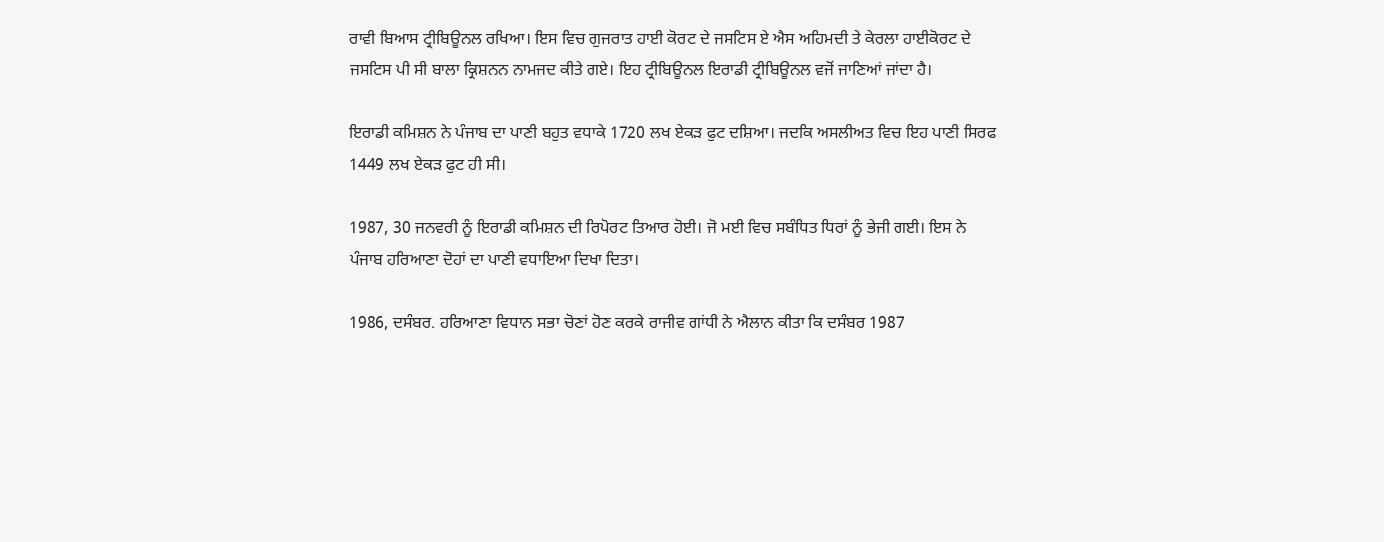ਰਾਵੀ ਬਿਆਸ ਟ੍ਰੀਬਿਊਨਲ ਰਖਿਆ। ਇਸ ਵਿਚ ਗੁਜਰਾਤ ਹਾਈ ਕੋਰਟ ਦੇ ਜਸਟਿਸ ਏ ਐਸ ਅਹਿਮਦੀ ਤੇ ਕੇਰਲਾ ਹਾਈਕੋਰਟ ਦੇ ਜਸਟਿਸ ਪੀ ਸੀ ਬਾਲਾ ਕ੍ਰਿਸ਼ਨਨ ਨਾਮਜਦ ਕੀਤੇ ਗਏ। ਇਹ ਟ੍ਰੀਬਿਊਨਲ ਇਰਾਡੀ ਟ੍ਰੀਬਿਊਨਲ ਵਜੋਂ ਜਾਣਿਆਂ ਜਾਂਦਾ ਹੈ।

ਇਰਾਡੀ ਕਮਿਸ਼ਨ ਨੇ ਪੰਜਾਬ ਦਾ ਪਾਣੀ ਬਹੁਤ ਵਧਾਕੇ 1720 ਲਖ ਏਕੜ ਫੁਟ ਦਸ਼ਿਆ। ਜਦਕਿ ਅਸਲੀਅਤ ਵਿਚ ਇਹ ਪਾਣੀ ਸਿਰਫ 1449 ਲਖ ਏਕੜ ਫੁਟ ਹੀ ਸੀ।

1987, 30 ਜਨਵਰੀ ਨੂੰ ਇਰਾਡੀ ਕਮਿਸ਼ਨ ਦੀ ਰਿਪੋਰਟ ਤਿਆਰ ਹੋਈ। ਜੋ ਮਈ ਵਿਚ ਸਬੰਧਿਤ ਧਿਰਾਂ ਨੂੰ ਭੇਜੀ ਗਈ। ਇਸ ਨੇ ਪੰਜਾਬ ਹਰਿਆਣਾ ਦੋਹਾਂ ਦਾ ਪਾਣੀ ਵਧਾਇਆ ਦਿਖਾ ਦਿਤਾ।

1986, ਦਸੰਬਰ. ਹਰਿਆਣਾ ਵਿਧਾਨ ਸਭਾ ਚੋਣਾਂ ਹੋਣ ਕਰਕੇ ਰਾਜੀਵ ਗਾਂਧੀ ਨੇ ਐਲਾਨ ਕੀਤਾ ਕਿ ਦਸੰਬਰ 1987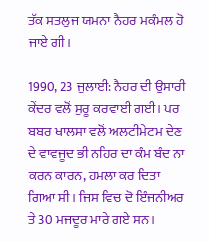ਤੱਕ ਸਤਲੁਜ ਯਮਨਾ ਨੈਹਰ ਮਕੰਮਲ ਹੋ ਜਾਏ ਗੀ।

1990, 23 ਜੁਲਾਈ: ਨੈਹਰ ਦੀ ਉਸਾਰੀ ਕੇਂਦਰ ਵਲੋਂ ਸੁਰੂ ਕਰਵਾਈ ਗਈ। ਪਰ ਬਬਰ ਖਾਲਸਾ ਵਲੋਂ ਅਲਟੀਮੇਟਮ ਦੇਣ ਦੇ ਵਾਵਜੂਦ ਭੀ ਨਹਿਰ ਦਾ ਕੰਮ ਬੰਦ ਨਾ ਕਰਨ ਕਾਰਨ, ਹਮਲਾ ਕਰ ਦਿਤਾ ਗਿਆ ਸੀ। ਜਿਸ ਵਿਚ ਦੋ ਇੰਜਨੀਅਰ ਤੇ 30 ਮਜਦੂਰ ਮਾਰੇ ਗਏ ਸਨ।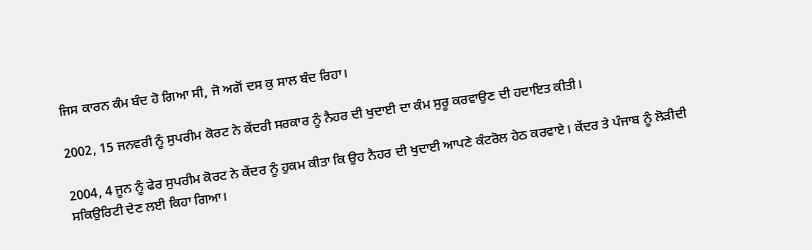ਜਿਸ ਕਾਰਨ ਕੰਮ ਬੰਦ ਹੋ ਗਿਆ ਸੀ, ਜੋ ਅਗੋਂ ਦਸ ਕੁ ਸਾਲ ਬੰਦ ਰਿਹਾ।

2002, 15 ਜਨਵਰੀ ਨੂੰ ਸੁਪਰੀਮ ਕੋਰਟ ਨੇ ਕੇਂਦਰੀ ਸਰਕਾਰ ਨੂੰ ਨੈਹਰ ਦੀ ਖੁਦਾਈ ਦਾ ਕੰਮ ਸੁਰੂ ਕਰਵਾਉਣ ਦੀ ਹਦਾਇਤ ਕੀਤੀ।

2004, 4 ਜੂਨ ਨੂੰ ਫੇਰ ਸੁਪਰੀਮ ਕੋਰਟ ਨੇ ਕੇਂਦਰ ਨੂੰ ਹੁਕਮ ਕੀਤਾ ਕਿ ਉਹ ਨੈਹਰ ਦੀ ਖੁਦਾਈ ਆਪਣੇ ਕੰਟਰੋਲ ਹੇਠ ਕਰਵਾਏ। ਕੇਂਦਰ ਤੇ ਪੰਜਾਬ ਨੂੰ ਲੋੜੀਦੀ ਸਕਿਉਰਿਟੀ ਦੇਣ ਲਈ ਕਿਹਾ ਗਿਆ।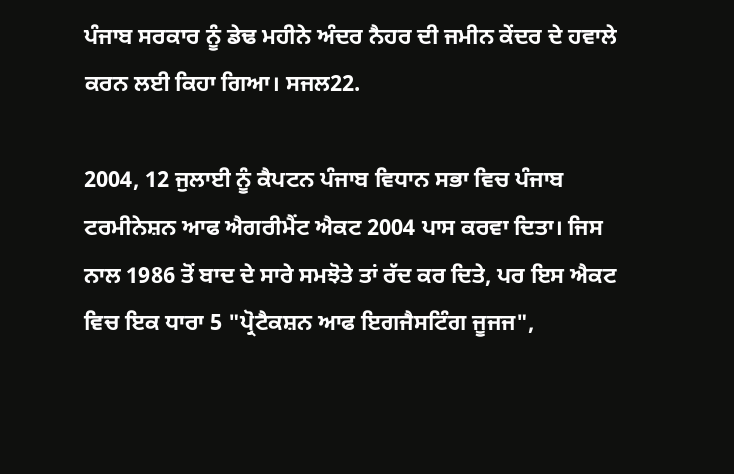ਪੰਜਾਬ ਸਰਕਾਰ ਨੂੰ ਡੇਢ ਮਹੀਨੇ ਅੰਦਰ ਨੈਹਰ ਦੀ ਜਮੀਨ ਕੇਂਦਰ ਦੇ ਹਵਾਲੇ ਕਰਨ ਲਈ ਕਿਹਾ ਗਿਆ। ਸਜਲ22.

2004, 12 ਜੁਲਾਈ ਨੂੰ ਕੈਪਟਨ ਪੰਜਾਬ ਵਿਧਾਨ ਸਭਾ ਵਿਚ ਪੰਜਾਬ ਟਰਮੀਨੇਸ਼ਨ ਆਫ ਐਗਰੀਮੈਂਟ ਐਕਟ 2004 ਪਾਸ ਕਰਵਾ ਦਿਤਾ। ਜਿਸ ਨਾਲ 1986 ਤੋਂ ਬਾਦ ਦੇ ਸਾਰੇ ਸਮਝੋਤੇ ਤਾਂ ਰੱਦ ਕਰ ਦਿਤੇ, ਪਰ ਇਸ ਐਕਟ ਵਿਚ ਇਕ ਧਾਰਾ 5 "ਪ੍ਰੋਟੈਕਸ਼ਨ ਆਫ ਇਗਜੈਸਟਿੰਗ ਜੂਜਜ",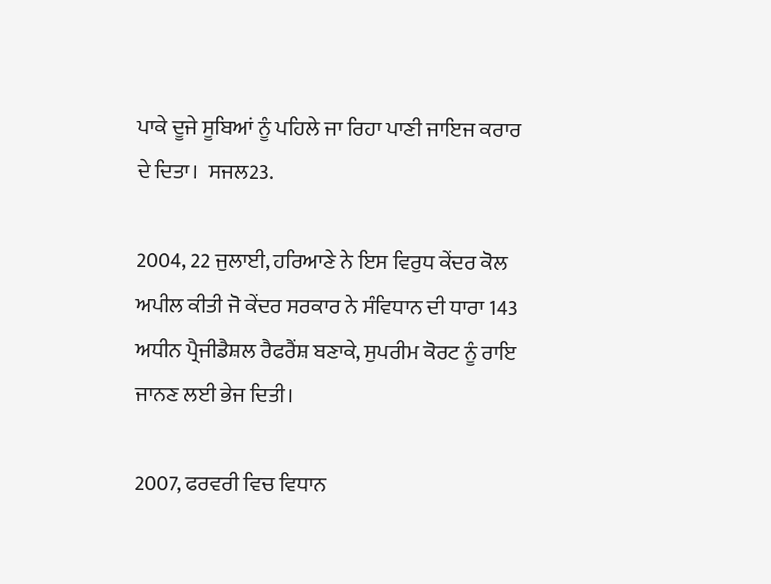ਪਾਕੇ ਦੂਜੇ ਸੂਬਿਆਂ ਨੂੰ ਪਹਿਲੇ ਜਾ ਰਿਹਾ ਪਾਣੀ ਜਾਇਜ ਕਰਾਰ ਦੇ ਦਿਤਾ।  ਸਜਲ23.

2004, 22 ਜੁਲਾਈ, ਹਰਿਆਣੇ ਨੇ ਇਸ ਵਿਰੁਧ ਕੇਂਦਰ ਕੋਲ ਅਪੀਲ ਕੀਤੀ ਜੋ ਕੇਂਦਰ ਸਰਕਾਰ ਨੇ ਸੰਵਿਧਾਨ ਦੀ ਧਾਰਾ 143 ਅਧੀਨ ਪ੍ਰੈਜੀਡੈਸ਼ਲ ਰੈਫਰੈਂਸ਼ ਬਣਾਕੇ, ਸੁਪਰੀਮ ਕੋਰਟ ਨੂੰ ਰਾਇ ਜਾਨਣ ਲਈ ਭੇਜ ਦਿਤੀ।

2007, ਫਰਵਰੀ ਵਿਚ ਵਿਧਾਨ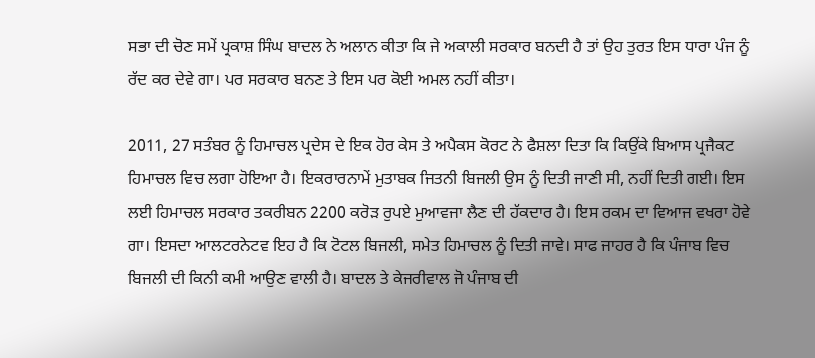ਸਭਾ ਦੀ ਚੋਣ ਸਮੇਂ ਪ੍ਰਕਾਸ਼ ਸਿੰਘ ਬਾਦਲ ਨੇ ਅਲਾਨ ਕੀਤਾ ਕਿ ਜੇ ਅਕਾਲੀ ਸਰਕਾਰ ਬਨਦੀ ਹੈ ਤਾਂ ਉਹ ਤੁਰਤ ਇਸ ਧਾਰਾ ਪੰਜ ਨੂੰ ਰੱਦ ਕਰ ਦੇਵੇ ਗਾ। ਪਰ ਸਰਕਾਰ ਬਨਣ ਤੇ ਇਸ ਪਰ ਕੋਈ ਅਮਲ ਨਹੀਂ ਕੀਤਾ।

2011, 27 ਸਤੰਬਰ ਨੂੰ ਹਿਮਾਚਲ ਪ੍ਰਦੇਸ ਦੇ ਇਕ ਹੋਰ ਕੇਸ ਤੇ ਅਪੈਕਸ ਕੋਰਟ ਨੇ ਫੈਸ਼ਲਾ ਦਿਤਾ ਕਿ ਕਿਉਂਕੇ ਬਿਆਸ ਪ੍ਰਜੈਕਟ ਹਿਮਾਚਲ ਵਿਚ ਲਗਾ ਹੋਇਆ ਹੈ। ਇਕਰਾਰਨਾਮੇਂ ਮੁਤਾਬਕ ਜਿਤਨੀ ਬਿਜਲੀ ਉਸ ਨੂੰ ਦਿਤੀ ਜਾਣੀ ਸੀ, ਨਹੀਂ ਦਿਤੀ ਗਈ। ਇਸ ਲਈ ਹਿਮਾਚਲ ਸਰਕਾਰ ਤਕਰੀਬਨ 2200 ਕਰੋੜ ਰੁਪਏ ਮੁਆਵਜਾ ਲੈਣ ਦੀ ਹੱਕਦਾਰ ਹੈ। ਇਸ ਰਕਮ ਦਾ ਵਿਆਜ ਵਖਰਾ ਹੋਵੇ ਗਾ। ਇਸਦਾ ਆਲਟਰਨੇਟਵ ਇਹ ਹੈ ਕਿ ਟੋਟਲ ਬਿਜਲੀ, ਸਮੇਤ ਹਿਮਾਚਲ ਨੂੰ ਦਿਤੀ ਜਾਵੇ। ਸਾਫ ਜਾਹਰ ਹੈ ਕਿ ਪੰਜਾਬ ਵਿਚ ਬਿਜਲੀ ਦੀ ਕਿਨੀ ਕਮੀ ਆਉਣ ਵਾਲੀ ਹੈ। ਬਾਦਲ ਤੇ ਕੇਜਰੀਵਾਲ ਜੋ ਪੰਜਾਬ ਦੀ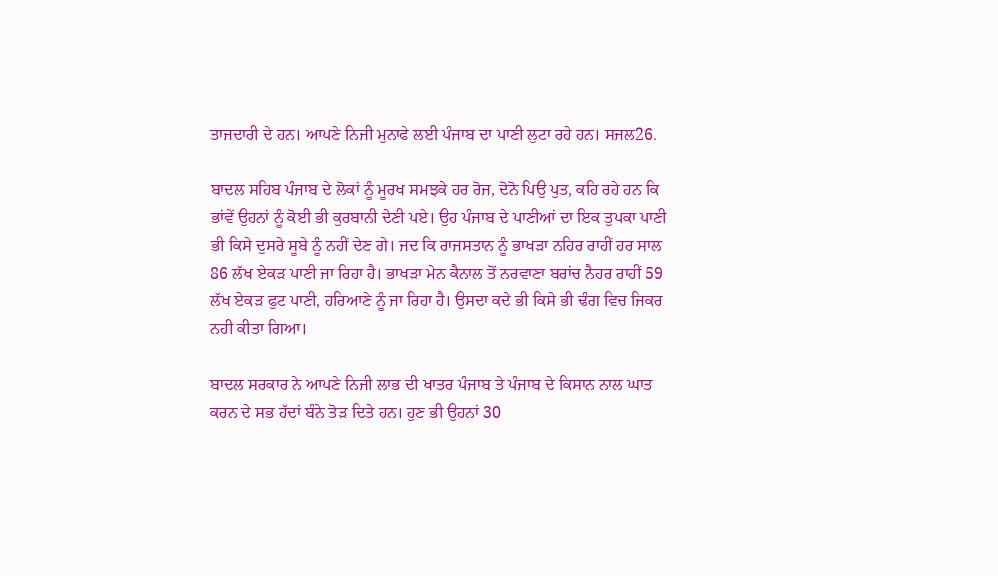ਤਾਜਦਾਰੀ ਦੇ ਹਨ। ਆਪਣੇ ਨਿਜੀ ਮੁਨਾਫੇ ਲਈ ਪੰਜਾਬ ਦਾ ਪਾਣੀ ਲੁਟਾ ਰਹੇ ਹਨ। ਸਜਲ26.

ਬਾਦਲ ਸਹਿਬ ਪੰਜਾਬ ਦੇ ਲੋਕਾਂ ਨੂੰ ਮੂਰਖ ਸਮਝਕੇ ਹਰ ਰੋਜ, ਦੋਨੋ ਪਿਉ ਪੁਤ, ਕਹਿ ਰਹੇ ਹਨ ਕਿ ਭਾਂਵੇਂ ਉਹਨਾਂ ਨੂੰ ਕੋਈ ਭੀ ਕੁਰਬਾਨੀ ਦੇਣੀ ਪਏ। ਉਹ ਪੰਜਾਬ ਦੇ ਪਾਣੀਆਂ ਦਾ ਇਕ ਤੁਪਕਾ ਪਾਣੀ ਭੀ ਕਿਸੇ ਦੁਸਰੇ ਸੂਬੇ ਨੂੰ ਨਹੀਂ ਦੇਣ ਗੇ। ਜਦ ਕਿ ਰਾਜਸਤਾਨ ਨੂੰ ਭਾਖੜਾ ਨਹਿਰ ਰਾਹੀਂ ਹਰ ਸਾਲ 86 ਲੱਖ ਏਕੜ ਪਾਣੀ ਜਾ ਰਿਹਾ ਹੈ। ਭਾਖੜਾ ਮੇਨ ਕੈਨਾਲ ਤੋਂ ਨਰਵਾਣਾ ਬਰਾਂਚ ਨੈਹਰ ਰਾਹੀਂ 59 ਲੱਖ ਏਕੜ ਫੁਟ ਪਾਣੀ, ਹਰਿਆਣੇ ਨੂੰ ਜਾ ਰਿਹਾ ਹੈ। ਉਸਦਾ ਕਦੇ ਭੀ ਕਿਸੇ ਭੀ ਢੰਗ ਵਿਚ ਜਿਕਰ ਨਹੀ ਕੀਤਾ ਗਿਆ।

ਬਾਦਲ ਸਰਕਾਰ ਨੇ ਆਪਣੇ ਨਿਜੀ ਲਾਭ ਦੀ ਖਾਤਰ ਪੰਜਾਬ ਤੇ ਪੰਜਾਬ ਦੇ ਕਿਸਾਨ ਨਾਲ ਘਾਤ ਕਰਨ ਦੇ ਸਭ ਹੱਦਾਂ ਬੰਨੇ ਤੋੜ ਦਿਤੇ ਹਨ। ਹੁਣ ਭੀ ਉਹਨਾਂ 30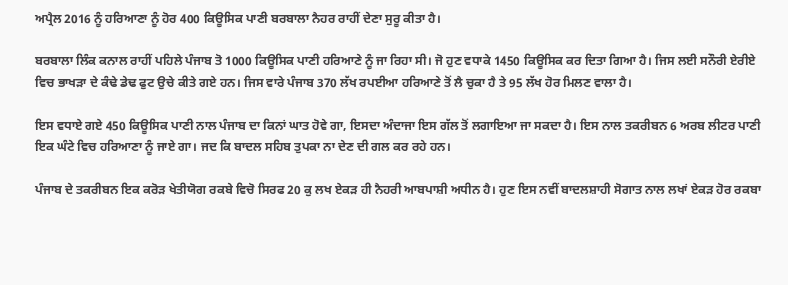ਅਪ੍ਰੈਲ 2016 ਨੂੰ ਹਰਿਆਣਾ ਨੂੰ ਹੋਰ 400 ਕਿਊਸਿਕ ਪਾਣੀ ਬਰਬਾਲਾ ਨੈਹਰ ਰਾਹੀਂ ਦੇਣਾ ਸੁਰੂ ਕੀਤਾ ਹੈ।

ਬਰਬਾਲਾ ਲਿੰਕ ਕਨਾਲ ਰਾਹੀਂ ਪਹਿਲੇ ਪੰਜਾਬ ਤੋ 1000 ਕਿਊਸਿਕ ਪਾਣੀ ਹਰਿਆਣੇ ਨੂੰ ਜਾ ਰਿਹਾ ਸੀ। ਜੋ ਹੁਣ ਵਧਾਕੇ 1450 ਕਿਊਸਿਕ ਕਰ ਦਿਤਾ ਗਿਆ ਹੈ। ਜਿਸ ਲਈ ਸਨੌਰੀ ਏਰੀਏ ਵਿਚ ਭਾਖੜਾ ਦੇ ਕੰਢੇ ਡੇਢ ਫੁਟ ਉਚੇ ਕੀਤੇ ਗਏ ਹਨ। ਜਿਸ ਵਾਰੇ ਪੰਜਾਬ 370 ਲੱਖ ਰਪਈਆ ਹਰਿਆਣੇ ਤੋਂ ਲੈ ਚੁਕਾ ਹੈ ਤੇ 95 ਲੱਖ ਹੋਰ ਮਿਲਣ ਵਾਲਾ ਹੈ।

ਇਸ ਵਧਾਏ ਗਏ 450 ਕਿਊਸਿਕ ਪਾਣੀ ਨਾਲ ਪੰਜਾਬ ਦਾ ਕਿਨਾਂ ਘਾਤ ਹੋਵੇ ਗਾ, ਇਸਦਾ ਅੰਦਾਜਾ ਇਸ ਗੱਲ ਤੋਂ ਲਗਾਇਆ ਜਾ ਸਕਦਾ ਹੈ। ਇਸ ਨਾਲ ਤਕਰੀਬਨ 6 ਅਰਬ ਲੀਟਰ ਪਾਣੀ ਇਕ ਘੰਟੇ ਵਿਚ ਹਰਿਆਣਾ ਨੂੰ ਜਾਏ ਗਾ। ਜਦ ਕਿ ਬਾਦਲ ਸਹਿਬ ਤੁਪਕਾ ਨਾ ਦੇਣ ਦੀ ਗਲ ਕਰ ਰਹੇ ਹਨ।

ਪੰਜਾਬ ਦੇ ਤਕਰੀਬਨ ਇਕ ਕਰੋੜ ਖੇਤੀਯੋਗ ਰਕਬੇ ਵਿਚੋ ਸਿਰਫ 20 ਕੁ ਲਖ ਏਕੜ ਹੀ ਨੈਹਰੀ ਆਬਪਾਸ਼ੀ ਅਧੀਨ ਹੈ। ਹੁਣ ਇਸ ਨਵੀਂ ਬਾਦਲਸ਼ਾਹੀ ਸੋਗਾਤ ਨਾਲ ਲਖਾਂ ਏਕੜ ਹੋਰ ਰਕਬਾ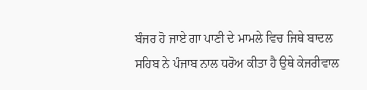ਬੰਜਰ ਹੋ ਜਾਏ ਗਾ ਪਾਣੀ ਦੇ ਮਾਮਲੇ ਵਿਚ ਜਿਥੇ ਬਾਦਲ ਸਹਿਬ ਨੇ ਪੰਜਾਬ ਨਾਲ ਧਰੋਅ ਕੀਤਾ ਹੈ ਉਥੇ ਕੇਜਰੀਵਾਲ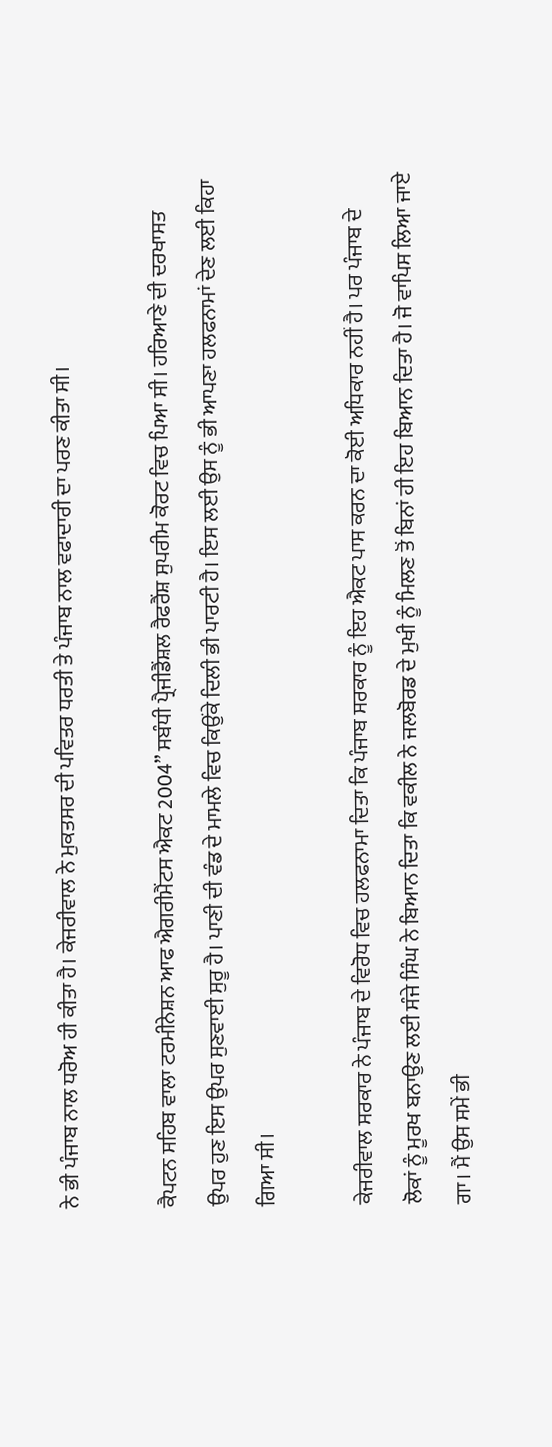ਨੇ ਭੀ ਪੰਜਾਬ ਨਾਲ ਧਰੋਅ ਹੀ ਕੀਤਾ ਹੈ। ਕੇਜਰੀਵਾਲ ਨੇ ਮੁਕਤਸਰ ਦੀ ਪਵਿਤਰ ਧਰਤੀ ਤੇ ਪੰਜਾਬ ਨਾਲ ਵਫਾਦਾਰੀ ਦਾ ਪਰਣ ਕੀਤਾ ਸੀ।

ਕੈਪਟਨ ਸਹਿਬ ਵਾਲਾ ਟਰਮੀਨੇਸ਼ਨ ਆਫ ਐਗਰੀਮੈਂਟਸ ਐਕਟ 2004” ਸਬੰਧੀ ਪ੍ਰੈਜੀਡੈਂਸ਼ਲ ਰੈਫਰੈਂਸ਼ ਸੁਪਰੀਮ ਕੋਰਟ ਵਿਚ ਪਿਆ ਸੀ। ਹਰਿਆਣੇ ਦੀ ਦਰਖਾਸਤ ਉਪਰ ਹੁਣ ਇਸ ਉਪਰ ਸੁਣਵਾਈ ਸੁਰੂ ਹੈ। ਪਾਣੀ ਦੀ ਵੰਡ ਦੇ ਮਾਮਲੇ ਵਿਚ ਕਿਉਂਕੇ ਦਿਲੀ ਭੀ ਪਾਰਟੀ ਹੈ। ਇਸ ਲਈ ਉਸ ਨੂੰ ਭੀ ਆਪਣਾ ਹਲਫਨਾਮਾਂ ਦੇਣ ਲਈ ਕਿਹਾ ਗਿਆ ਸੀ।

ਕੇਜਰੀਵਾਲ ਸਰਕਾਰ ਨੇ ਪੰਜਾਬ ਦੇ ਵਿਰੋਧ ਵਿਚ ਹਲਫਨਾਮਾ ਦਿਤਾ ਕਿ ਪੰਜਾਬ ਸਰਕਾਰ ਨੂੰ ਇਹ ਐਕਟ ਪਾਸ ਕਰਨ ਦਾ ਕੋਈ ਅਧਿਕਾਰ ਨਹੀਂ ਹੈ। ਪਰ ਪੰਜਾਬ ਦੇ ਲੋਕਾਂ ਨੂੰ ਮੂਰਖ ਬਨਾਉਣ ਲਈ ਸੰਜੇ ਸਿੰਘ ਨੇ ਬਿਆਨ ਦਿਤਾ ਕਿ ਵਕੀਲ ਨੇ ਜਲਬੋਰਡ ਦੇ ਮੁਖੀ ਨੂੰ ਮਿਲਣ ਤੋਂ ਬਿਨਾਂ ਹੀ ਇਹ ਬਿਆਨ ਦਿਤਾ ਹੈ। ਜੋ ਵਾਪਿਸ ਲਿਆ ਜਾਏ ਗਾ। ਮੈਂ ਉਸ ਸਮੇਂ ਭੀ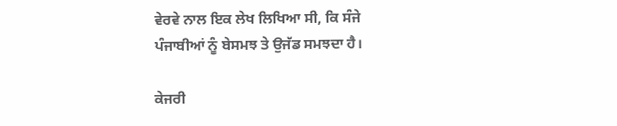ਵੇਰਵੇ ਨਾਲ ਇਕ ਲੇਖ ਲਿਖਿਆ ਸੀ, ਕਿ ਸੰਜੇ ਪੰਜਾਬੀਆਂ ਨੂੰ ਬੇਸਮਝ ਤੇ ਉਜੱਡ ਸਮਝਦਾ ਹੈ।

ਕੇਜਰੀ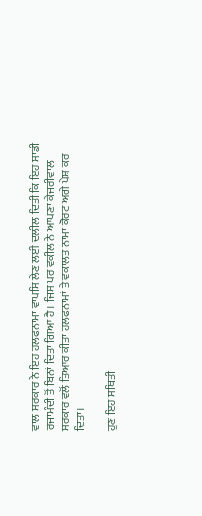ਵਾਲ ਸਰਕਾਰ ਨੇ ਇਹ ਹਲਫਨਾਮਾ ਵਾਪਸਿ ਲੇਣ ਲਈ ਦਲੀਲ ਦਿਤੀ ਕਿ ਇਹ ਸਾਡੀ ਰਜਾਮੰਦੀ ਤੋਂ ਬਿਨਾਂ ਦਿਤਾ ਗਿਆ ਹੈ। ਜਿਸ ਪਰ ਵਕੀਲ ਨੇ ਆਪਣਾ ਕੇਜਰੀਵਾਲ ਸਰਕਾਰ ਵਲੋਂ ਤਿਆਰ ਕੀਤਾ ਹਲਫਨਾਮਾਂ ਤੇ ਵਕਾਲਤ ਨਾਮਾ ਕੋਰਟ ਅਗੇ ਪੇਸ਼ ਕਰ ਦਿਤਾ।

ਹੁਣ ਇਹ ਸਥਿਤੀ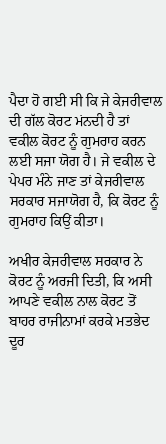ਪੈਦਾ ਹੋ ਗਈ ਸੀ ਕਿ ਜੇ ਕੇਜਰੀਵਾਲ ਦੀ ਗੱਲ ਕੋਰਟ ਮਂਨਦੀ ਹੈ ਤਾਂ ਵਕੀਲ ਕੋਰਟ ਨੂੰ ਗੁਮਰਾਹ ਕਰਨ ਲਈ ਸਜਾ ਯੋਗ ਹੈ। ਜੇ ਵਕੀਲ ਦੇ ਪੇਪਰ ਮੰਨੇ ਜਾਣ ਤਾਂ ਕੇਜਰੀਵਾਲ ਸਰਕਾਰ ਸਜਾਯੋਗ ਹੈ, ਕਿ ਕੋਰਟ ਨੂੰ ਗੁਮਰਾਹ ਕਿਉਂ ਕੀਤਾ।

ਅਖੀਰ ਕੇਜਰੀਵਾਲ ਸਰਕਾਰ ਨੇ ਕੋਰਟ ਨੂੰ ਅਰਜੀ ਦਿਤੀ, ਕਿ ਅਸੀ ਆਪਣੇ ਵਕੀਲ ਨਾਲ ਕੋਰਟ ਤੋਂ ਬਾਹਰ ਰਾਜੀਨਾਮਾਂ ਕਰਕੇ ਮਤਭੇਦ ਦੂਰ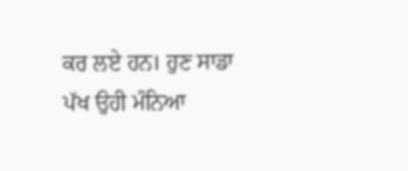ਕਰ ਲਏ ਹਨ। ਹੁਣ ਸਾਡਾ ਪੱਖ ਉਹੀ ਮੰਨਿਆ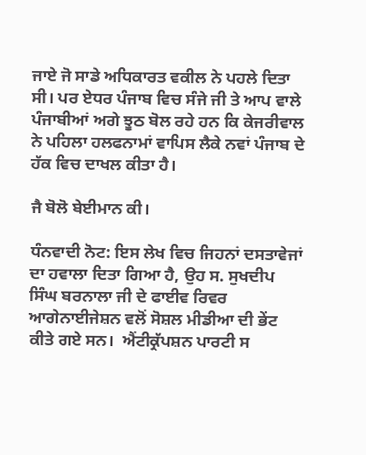ਜਾਏ ਜੋ ਸਾਡੇ ਅਧਿਕਾਰਤ ਵਕੀਲ ਨੇ ਪਹਲੇ ਦਿਤਾ ਸੀ। ਪਰ ਏਧਰ ਪੰਜਾਬ ਵਿਚ ਸੰਜੇ ਜੀ ਤੇ ਆਪ ਵਾਲੇ ਪੰਜਾਬੀਆਂ ਅਗੇ ਝੂਠ ਬੋਲ ਰਹੇ ਹਨ ਕਿ ਕੇਜਰੀਵਾਲ ਨੇ ਪਹਿਲਾ ਹਲਫਨਾਮਾਂ ਵਾਪਿਸ ਲੈਕੇ ਨਵਾਂ ਪੰਜਾਬ ਦੇ ਹੱਕ ਵਿਚ ਦਾਖਲ ਕੀਤਾ ਹੈ।

ਜੈ ਬੋਲੋ ਬੇਈਮਾਨ ਕੀ।

ਧੰਨਵਾਦੀ ਨੋਟ: ਇਸ ਲੇਖ ਵਿਚ ਜਿਹਨਾਂ ਦਸਤਾਵੇਜਾਂ ਦਾ ਹਵਾਲਾ ਦਿਤਾ ਗਿਆ ਹੈ, ਉਹ ਸ. ਸੁਖਦੀਪ ਸਿੰਘ ਬਰਨਾਲਾ ਜੀ ਦੇ ਫਾਈਵ ਰਿਵਰ ਆਗੇਨਾਈਜੇਸ਼ਨ ਵਲੋਂ ਸੋਸ਼ਲ ਮੀਡੀਆ ਦੀ ਭੇਂਟ ਕੀਤੇ ਗਏ ਸਨ।  ਐਂਟੀਕ੍ਰੱਪਸ਼ਨ ਪਾਰਟੀ ਸ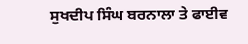ਸੁਖਦੀਪ ਸਿੰਘ ਬਰਨਾਲਾ ਤੇ ਫਾਈਵ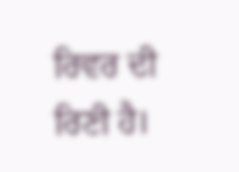ਰਿਵਰ ਦੀ ਰਿਣੀ ਹੈ।